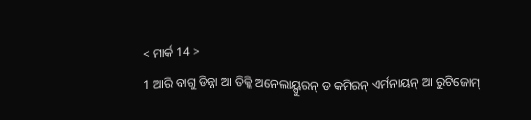< ମାର୍କ 14 >
1 ଆରି ବାଗୁ ଡିନ୍ନା ଆ ତିକ୍କି ଅନେଲାୟ୍ପୁରନ୍ ଡ କମିରନ୍ ଏର୍ମନାୟନ୍ ଆ ରୁଟିଜୋମ୍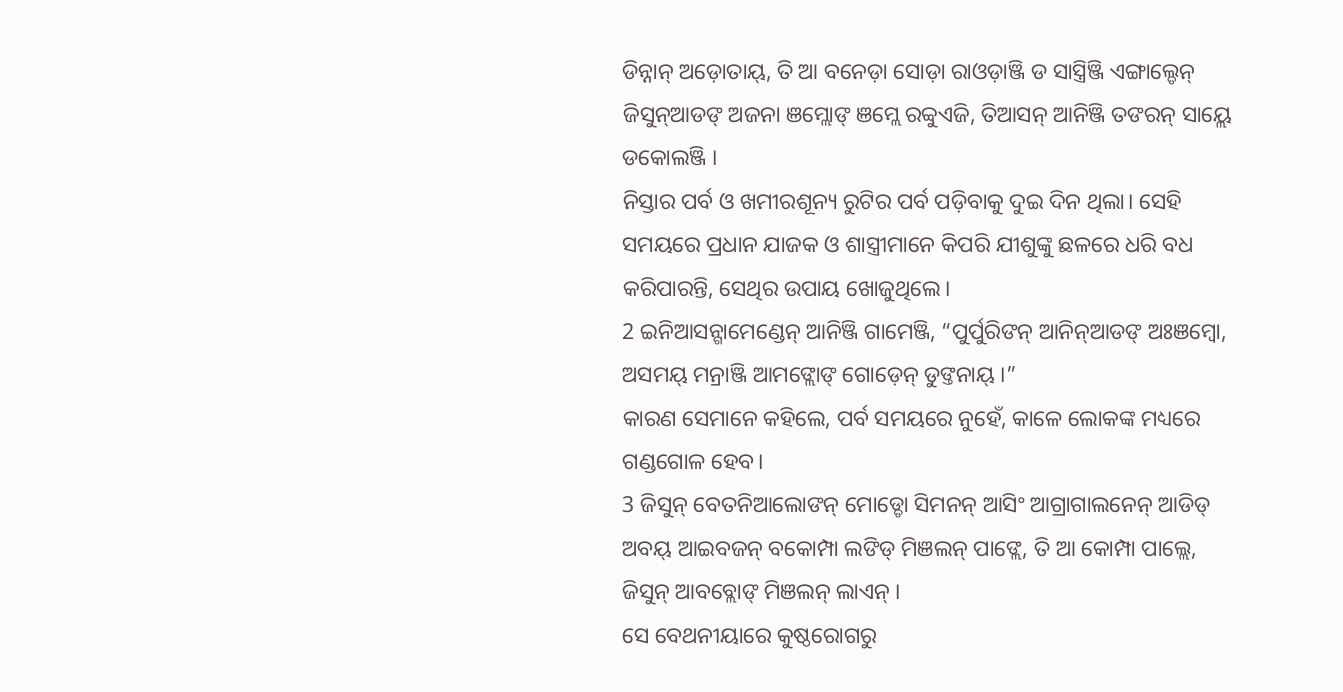ଡିନ୍ନାନ୍ ଅଡ଼ୋତାୟ୍, ତି ଆ ବନେଡ଼ା ସୋଡ଼ା ରାଓଡ଼ାଞ୍ଜି ଡ ସାସ୍ତ୍ରିଞ୍ଜି ଏଙ୍ଗାଲ୍ଡେନ୍ ଜିସୁନ୍ଆଡଙ୍ ଅଜନା ଞମ୍ଲୋଙ୍ ଞମ୍ଲେ ରବ୍ବୁଏଜି, ତିଆସନ୍ ଆନିଞ୍ଜି ତଙରନ୍ ସାୟ୍ଲେ ଡକୋଲଞ୍ଜି ।
ନିସ୍ତାର ପର୍ବ ଓ ଖମୀରଶୂନ୍ୟ ରୁଟିର ପର୍ବ ପଡ଼ିବାକୁ ଦୁଇ ଦିନ ଥିଲା। ସେହି ସମୟରେ ପ୍ରଧାନ ଯାଜକ ଓ ଶାସ୍ତ୍ରୀମାନେ କିପରି ଯୀଶୁଙ୍କୁ ଛଳରେ ଧରି ବଧ କରିପାରନ୍ତି, ସେଥିର ଉପାୟ ଖୋଜୁଥିଲେ।
2 ଇନିଆସନ୍ଗାମେଣ୍ଡେନ୍ ଆନିଞ୍ଜି ଗାମେଞ୍ଜି, “ପୁର୍ପୁରିଙନ୍ ଆନିନ୍ଆଡଙ୍ ଅଃଞମ୍ବୋ, ଅସମୟ୍ ମନ୍ରାଞ୍ଜି ଆମଙ୍ଲୋଙ୍ ଗୋଡ଼େନ୍ ଡୁଙ୍ତନାୟ୍ ।”
କାରଣ ସେମାନେ କହିଲେ, ପର୍ବ ସମୟରେ ନୁହେଁ, କାଳେ ଲୋକଙ୍କ ମଧ୍ୟରେ ଗଣ୍ଡଗୋଳ ହେବ।
3 ଜିସୁନ୍ ବେତନିଆଲୋଙନ୍ ମୋଡ୍ଡୋ ସିମନନ୍ ଆସିଂ ଆଗ୍ରାଗାଲନେନ୍ ଆଡିଡ୍ ଅବୟ୍ ଆଇବଜନ୍ ବକୋମ୍ପା ଲଙିଡ୍ ମିଞଲନ୍ ପାଙ୍ଲେ, ତି ଆ କୋମ୍ପା ପାଲ୍ଲେ, ଜିସୁନ୍ ଆବବ୍ଲୋଙ୍ ମିଞଲନ୍ ଲାଏନ୍ ।
ସେ ବେଥନୀୟାରେ କୁଷ୍ଠରୋଗରୁ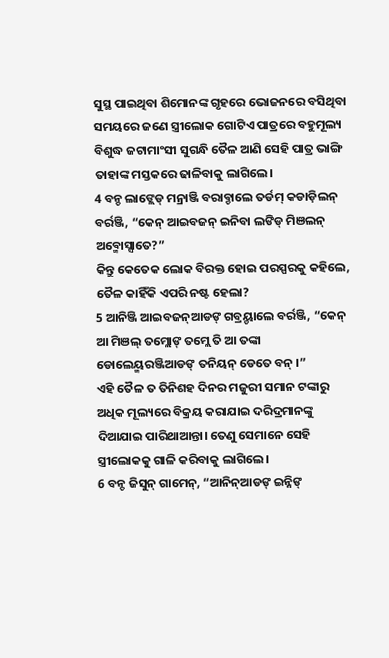ସୁସ୍ଥ ପାଇଥିବା ଶିମୋନଙ୍କ ଗୃହରେ ଭୋଜନରେ ବସିଥିବା ସମୟରେ ଜଣେ ସ୍ତ୍ରୀଲୋକ ଗୋଟିଏ ପାତ୍ରରେ ବହୁମୂଲ୍ୟ ବିଶୁଦ୍ଧ ଜଟାମାଂସୀ ସୁଗନ୍ଧି ତୈଳ ଆଣି ସେହି ପାତ୍ର ଭାଙ୍ଗି ତାହାଙ୍କ ମସ୍ତକରେ ଢାଳିବାକୁ ଲାଗିଲେ।
4 ବନ୍ଡ ଲାଙ୍ଲେଡ୍ ମନ୍ରାଞ୍ଜି ବରାବ୍ଡାଲେ ତର୍ଡମ୍ କଡାଡ଼ିଲନ୍ ବର୍ରଞ୍ଜି, “କେନ୍ ଆଇବଜନ୍ ଇନିବା ଲଙିଡ୍ ମିଞଲନ୍ ଅବ୍ମୋସ୍ସାତେ?”
କିନ୍ତୁ କେତେକ ଲୋକ ବିରକ୍ତ ହୋଇ ପରସ୍ପରକୁ କହିଲେ, ତୈଳ କାହିଁକି ଏପରି ନଷ୍ଟ ହେଲା?
5 ଆନିଞ୍ଜି ଆଇବଜନ୍ଆଡଙ୍ ଗବ୍ରୟ୍ଡାଲେ ବର୍ରଞ୍ଜି, “କେନ୍ ଆ ମିଞଲ୍ ତମ୍ଲୋଙ୍ ତମ୍ଲେ ତି ଆ ତଙ୍କା ଡୋଲେୟ୍ମରଞ୍ଜିଆଡଙ୍ ତନିୟନ୍ ଡେତେ ବନ୍ ।”
ଏହି ତୈଳ ତ ତିନିଶହ ଦିନର ମଜୁରୀ ସମାନ ଟଙ୍କାରୁ ଅଧିକ ମୂଲ୍ୟରେ ବିକ୍ରୟ କରାଯାଇ ଦରିଦ୍ରମାନଙ୍କୁ ଦିଆଯାଇ ପାରିଥାଆନ୍ତା। ତେଣୁ ସେମାନେ ସେହି ସ୍ତ୍ରୀଲୋକକୁ ଗାଳି କରିବାକୁ ଲାଗିଲେ।
6 ବନ୍ଡ ଜିସୁନ୍ ଗାମେନ୍, “ଆନିନ୍ଆଡଙ୍ ଇନ୍ନିଙ୍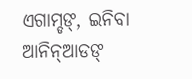ଏଗାମ୍ଡଙ୍, ଇନିବା ଆନିନ୍ଆଡଙ୍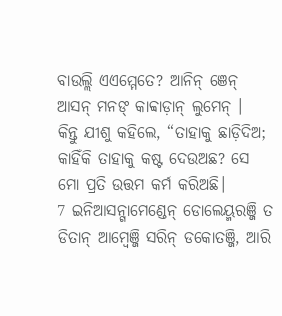ବାଉଲ୍ଲି ଏଏମ୍ମେତେ? ଆନିନ୍ ଞେନ୍ ଆସନ୍ ମନଙ୍ କାବ୍ବାଡ଼ାନ୍ ଲୁମେନ୍ ।
କିନ୍ତୁ ଯୀଶୁ କହିଲେ, “ତାହାକୁ ଛାଡ଼ିଦିଅ; କାହିଁକି ତାହାକୁ କଷ୍ଟ ଦେଉଅଛ? ସେ ମୋ ପ୍ରତି ଉତ୍ତମ କର୍ମ କରିଅଛି।
7 ଇନିଆସନ୍ଗାମେଣ୍ଡେନ୍ ଡୋଲେୟ୍ମରଞ୍ଜି ତ ଡିତାନ୍ ଆମ୍ୱେଞ୍ଜି ସରିନ୍ ଡକୋତଞ୍ଜି, ଆରି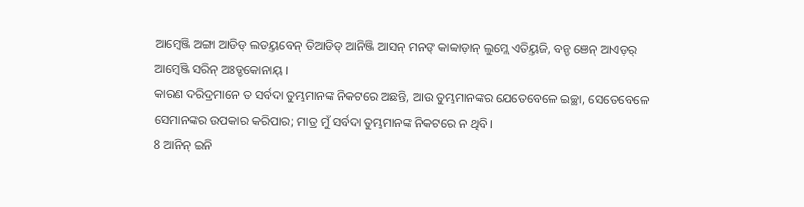ଆମ୍ୱେଞ୍ଜି ଅଙ୍ଗା ଆଡିଡ୍ ଲଡୟ୍ତବେନ୍ ତିଆଡିଡ୍ ଆନିଞ୍ଜି ଆସନ୍ ମନଙ୍ କାବ୍ବାଡ଼ାନ୍ ଲୁମ୍ଲେ ଏତିୟ୍ତଜି, ବନ୍ଡ ଞେନ୍ ଆଏଡ଼ର୍ ଆମ୍ୱେଞ୍ଜି ସରିନ୍ ଅଃଡ୍ଡକୋନାୟ୍ ।
କାରଣ ଦରିଦ୍ରମାନେ ତ ସର୍ବଦା ତୁମ୍ଭମାନଙ୍କ ନିକଟରେ ଅଛନ୍ତି, ଆଉ ତୁମ୍ଭମାନଙ୍କର ଯେତେବେଳେ ଇଚ୍ଛା, ସେତେବେଳେ ସେମାନଙ୍କର ଉପକାର କରିପାର; ମାତ୍ର ମୁଁ ସର୍ବଦା ତୁମ୍ଭମାନଙ୍କ ନିକଟରେ ନ ଥିବି।
8 ଆନିନ୍ ଇନି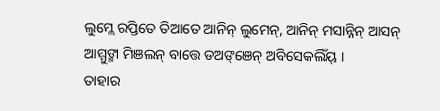ଲୁମ୍ଲେ ରପ୍ତିତେ ତିଆତେ ଆନିନ୍ ଲୁମେନ୍, ଆନିନ୍ ମସାନ୍ନିନ୍ ଆସନ୍ ଆମ୍ମୁଙ୍ମା ମିଞଲନ୍ ବାତ୍ତେ ଡଅଙ୍ଞେନ୍ ଅବିସେକଲିଁୟ୍ ।
ତାହାର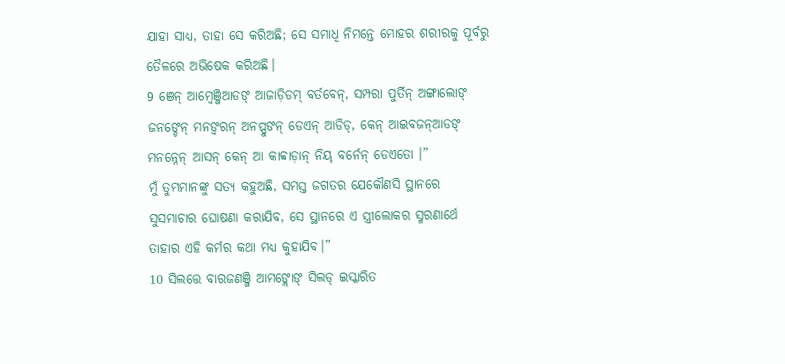ଯାହା ସାଧ୍ୟ, ତାହା ସେ କରିଅଛି; ସେ ସମାଧି ନିମନ୍ତେ ମୋହର ଶରୀରକୁ ପୂର୍ବରୁ ତୈଳରେ ଅଭିଷେକ କରିଅଛି।
9 ଞେନ୍ ଆମ୍ୱେଞ୍ଜିଆଡଙ୍ ଆଜାଡ଼ିଡମ୍ ବର୍ତବେନ୍, ସମ୍ପରା ପୁର୍ତିନ୍ ଅଙ୍ଗାଲୋଙ୍ ଜନଙ୍ଡେନ୍ ମନଙ୍ବରନ୍ ଅନପ୍ପୁଙନ୍ ଡେଏନ୍ ଆଡିଡ୍, କେନ୍ ଆଇବଜନ୍ଆଡଙ୍ ମନନ୍ନେନ୍ ଆସନ୍ କେନ୍ ଆ କାବ୍ବାଡ଼ାନ୍ ନିୟ୍ ବର୍ନେନ୍ ଡେଏତୋ ।”
ମୁଁ ତୁମ୍ଭମାନଙ୍କୁ ସତ୍ୟ କହୁଅଛି, ସମସ୍ତ ଜଗତର ଯେକୌଣସି ସ୍ଥାନରେ ସୁସମାଚାର ଘୋଷଣା କରାଯିବ, ସେ ସ୍ଥାନରେ ଏ ସ୍ତ୍ରୀଲୋକର ସ୍ମରଣାର୍ଥେ ତାହାର ଏହି କର୍ମର କଥା ମଧ୍ୟ କୁହାଯିବ।”
10 ସିଲତ୍ତେ ବାରଜଣଞ୍ଜି ଆମଙ୍ଲୋଙ୍ ସିଲଡ୍ ଇସ୍କାରିତ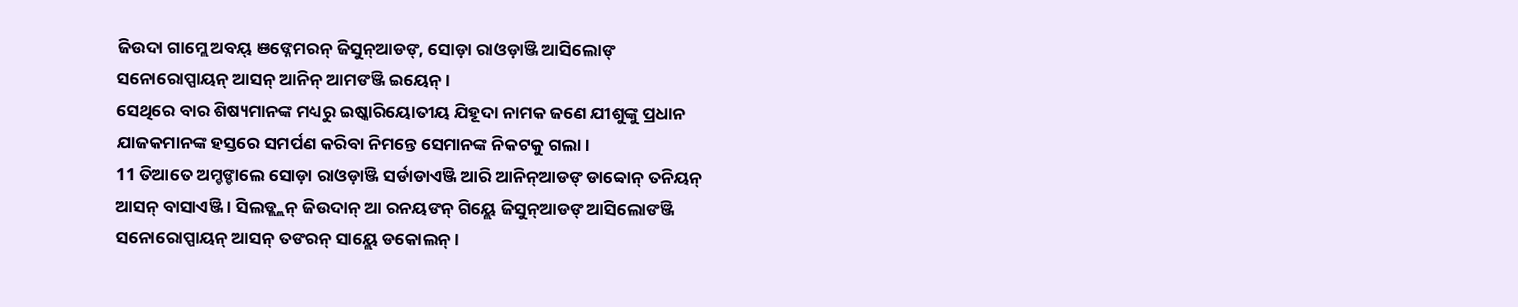ଜିଉଦା ଗାମ୍ଲେ ଅବୟ୍ ଞଙ୍ନେମରନ୍ ଜିସୁନ୍ଆଡଙ୍, ସୋଡ଼ା ରାଓଡ଼ାଞ୍ଜି ଆସିଲୋଙ୍ ସନୋରୋପ୍ପାୟନ୍ ଆସନ୍ ଆନିନ୍ ଆମଙଞ୍ଜି ଇୟେନ୍ ।
ସେଥିରେ ବାର ଶିଷ୍ୟମାନଙ୍କ ମଧ୍ୟରୁ ଇଷ୍କାରିୟୋତୀୟ ଯିହୂଦା ନାମକ ଜଣେ ଯୀଶୁଙ୍କୁ ପ୍ରଧାନ ଯାଜକମାନଙ୍କ ହସ୍ତରେ ସମର୍ପଣ କରିବା ନିମନ୍ତେ ସେମାନଙ୍କ ନିକଟକୁ ଗଲା।
11 ତିଆତେ ଅମ୍ଡଙ୍ଡାଲେ ସୋଡ଼ା ରାଓଡ଼ାଞ୍ଜି ସର୍ଡାଡାଏଞ୍ଜି ଆରି ଆନିନ୍ଆଡଙ୍ ଡାବ୍ବୋନ୍ ତନିୟନ୍ ଆସନ୍ ବାସାଏଞ୍ଜି । ସିଲଡ୍ଲ୍ଲନ୍ ଜିଉଦାନ୍ ଆ ରନୟଙନ୍ ଗିୟ୍ଲେ ଜିସୁନ୍ଆଡଙ୍ ଆସିଲୋଙଞ୍ଜି ସନୋରୋପ୍ପାୟନ୍ ଆସନ୍ ତଙରନ୍ ସାୟ୍ଲେ ଡକୋଲନ୍ ।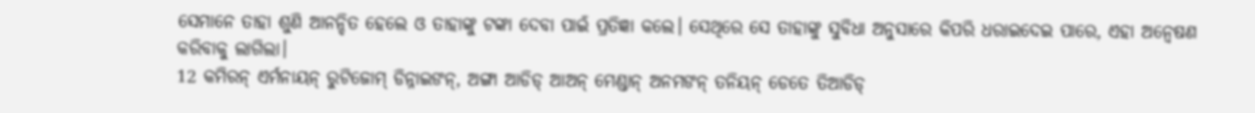ସେମାନେ ତାହା ଶୁଣି ଆନନ୍ଦିତ ହେଲେ ଓ ତାହାଙ୍କୁ ଟଙ୍କା ଦେବା ପାଇଁ ପ୍ରତିଜ୍ଞା କଲେ। ସେଥିରେ ସେ ତାହାଙ୍କୁ ସୁବିଧା ଅନୁସାରେ କିପରି ଧରାଇଦେଇ ପାରେ, ଏହା ଅନ୍ୱେଷଣ କରିବାକୁ ଲାଗିଲା।
12 କମିରନ୍ ଏର୍ମନାୟନ୍ ରୁଟିଜୋମ୍ ଡିନ୍ନାଇଙନ୍, ଅଙ୍ଗା ଆଡିଡ୍ ଆଅନ୍ ମେଣ୍ଡାନ୍ ଅନମଙନ୍ ତନିୟନ୍ ଡେତେ ତିଆଡିଡ୍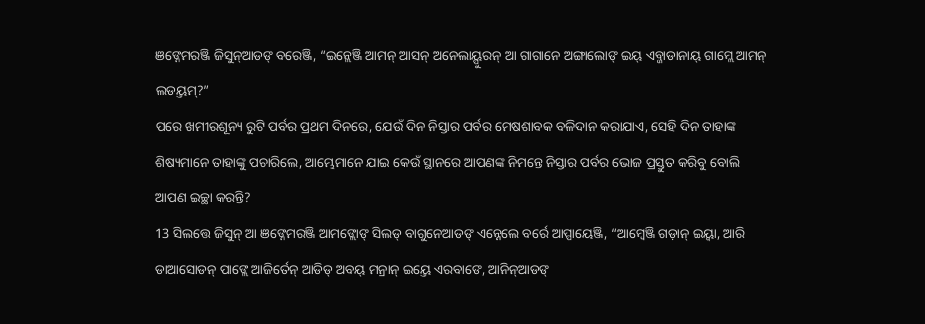ଞଙ୍ନେମରଞ୍ଜି ଜିସୁନ୍ଆଡଙ୍ ବରେଞ୍ଜି, “ଇନ୍ଲେଞ୍ଜି ଆମନ୍ ଆସନ୍ ଅନେଲାୟ୍ପୁରନ୍ ଆ ଗାଗାନେ ଅଙ୍ଗାଲୋଙ୍ ଇୟ୍ ଏବ୍ଜାଡାନାୟ୍ ଗାମ୍ଲେ ଆମନ୍ ଲଡୟ୍ତମ୍?”
ପରେ ଖମୀରଶୂନ୍ୟ ରୁଟି ପର୍ବର ପ୍ରଥମ ଦିନରେ, ଯେଉଁ ଦିନ ନିସ୍ତାର ପର୍ବର ମେଷଶାବକ ବଳିଦାନ କରାଯାଏ, ସେହି ଦିନ ତାହାଙ୍କ ଶିଷ୍ୟମାନେ ତାହାଙ୍କୁ ପଚାରିଲେ, ଆମ୍ଭେମାନେ ଯାଇ କେଉଁ ସ୍ଥାନରେ ଆପଣଙ୍କ ନିମନ୍ତେ ନିସ୍ତାର ପର୍ବର ଭୋଜ ପ୍ରସ୍ତୁତ କରିବୁ ବୋଲି ଆପଣ ଇଚ୍ଛା କରନ୍ତି?
13 ସିଲତ୍ତେ ଜିସୁନ୍ ଆ ଞଙ୍ନେମରଞ୍ଜି ଆମଙ୍ଲୋଙ୍ ସିଲଡ୍ ବାଗୁନେଆଡଙ୍ ଏନ୍ନେଲେ ବର୍ରେ ଆପ୍ପାୟେଞ୍ଜି, “ଆମ୍ୱେଞ୍ଜି ଗଡ଼ାନ୍ ଇୟ୍ବା, ଆରି ଡାଆସୋଡନ୍ ପାଙ୍ଲେ ଆଜିର୍ତେନ୍ ଆଡିଡ୍ ଅବୟ୍ ମନ୍ରାନ୍ ଇୟ୍ତେ ଏରବାଙେ, ଆନିନ୍ଆଡଙ୍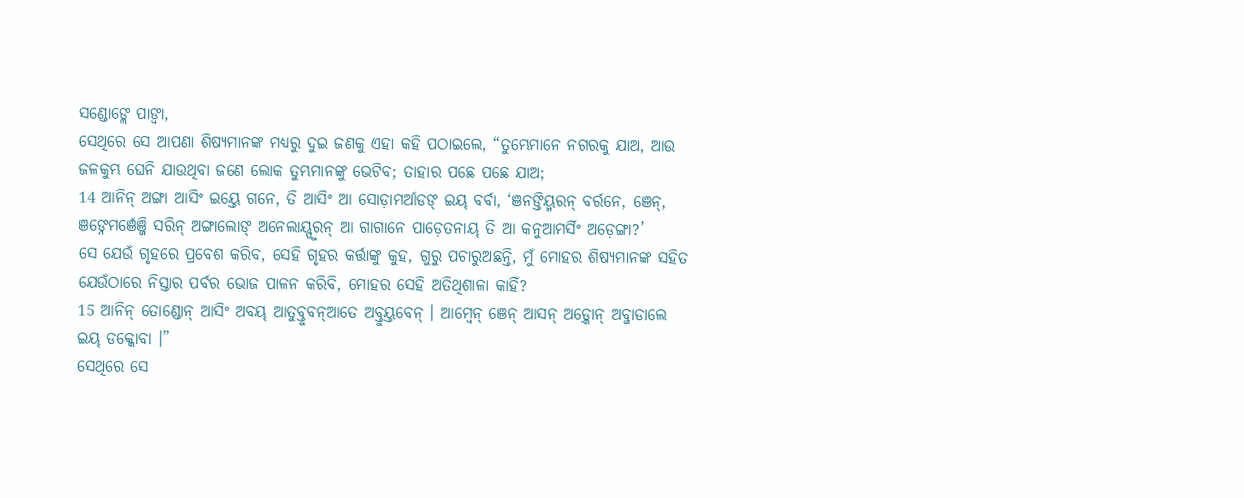ସଣ୍ଡୋଙ୍ଲେ ପାଙ୍ବା,
ସେଥିରେ ସେ ଆପଣା ଶିଷ୍ୟମାନଙ୍କ ମଧ୍ୟରୁ ଦୁଇ ଜଣକୁ ଏହା କହି ପଠାଇଲେ, “ତୁମ୍ଭେମାନେ ନଗରକୁ ଯାଅ, ଆଉ ଜଳକୁମ୍ଭ ଘେନି ଯାଉଥିବା ଜଣେ ଲୋକ ତୁମ୍ଭମାନଙ୍କୁ ଭେଟିବ; ତାହାର ପଛେ ପଛେ ଯାଅ;
14 ଆନିନ୍ ଅଙ୍ଗା ଆସିଂ ଇୟ୍ତେ ଗନେ, ତି ଆସିଂ ଆ ସୋଡ଼ାମର୍ଆଡଙ୍ ଇୟ୍ ବର୍ବା, ‘ଞନଙ୍ତିୟ୍ମରନ୍ ବର୍ରନେ, ଞେନ୍, ଞଙ୍ନେମର୍ଞେଞ୍ଜି ସରିନ୍ ଅଙ୍ଗାଲୋଙ୍ ଅନେଲାୟ୍ପୁରନ୍ ଆ ଗାଗାନେ ପାଡ଼େତନାୟ୍ ତି ଆ କନୁଆମର୍ସିଂ ଅଡ଼େଙ୍ଗା?’
ସେ ଯେଉଁ ଗୃହରେ ପ୍ରବେଶ କରିବ, ସେହି ଗୃହର କର୍ତ୍ତାଙ୍କୁ କୁହ, ଗୁରୁ ପଚାରୁଅଛନ୍ତି, ମୁଁ ମୋହର ଶିଷ୍ୟମାନଙ୍କ ସହିତ ଯେଉଁଠାରେ ନିସ୍ତାର ପର୍ବର ଭୋଜ ପାଳନ କରିବି, ମୋହର ସେହି ଅତିଥିଶାଳା କାହିଁ?
15 ଆନିନ୍ ତୋଣ୍ଡୋନ୍ ଆସିଂ ଅବୟ୍ ଆତୁବ୍ତୁବନ୍ଆତେ ଅବ୍ତୁୟ୍ତବେନ୍ । ଆମ୍ୱେନ୍ ଞେନ୍ ଆସନ୍ ଅଡ଼୍କୋନ୍ ଅବ୍ଜାଡାଲେ ଇୟ୍ ଡକ୍କୋବା ।”
ସେଥିରେ ସେ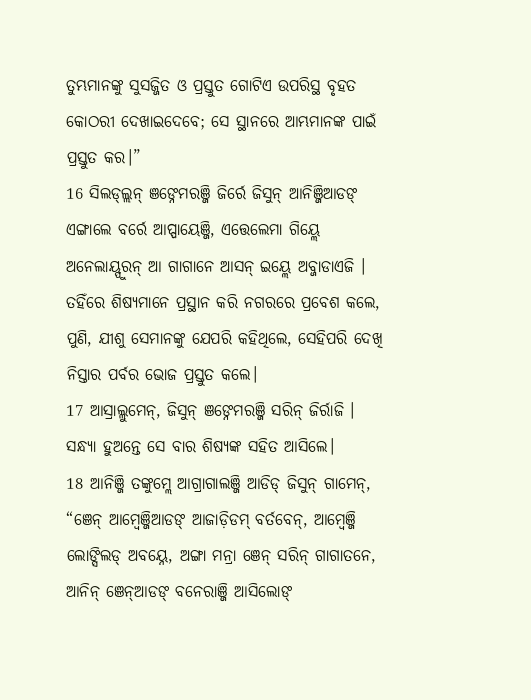ତୁମ୍ଭମାନଙ୍କୁ ସୁସଜ୍ଜିତ ଓ ପ୍ରସ୍ତୁତ ଗୋଟିଏ ଉପରିସ୍ଥ ବୃହତ କୋଠରୀ ଦେଖାଇଦେବେ; ସେ ସ୍ଥାନରେ ଆମ୍ଭମାନଙ୍କ ପାଇଁ ପ୍ରସ୍ତୁତ କର।”
16 ସିଲଡ୍ଲ୍ଲନ୍ ଞଙ୍ନେମରଞ୍ଜି ଜିର୍ରେ ଜିସୁନ୍ ଆନିଞ୍ଜିଆଡଙ୍ ଏଙ୍ଗାଲେ ବର୍ରେ ଆପ୍ପାୟେଞ୍ଜି, ଏତ୍ତେଲେମା ଗିୟ୍ଲେ ଅନେଲାୟ୍ପୁରନ୍ ଆ ଗାଗାନେ ଆସନ୍ ଇୟ୍ଲେ ଅବ୍ଜାଡାଏଜି ।
ତହିଁରେ ଶିଷ୍ୟମାନେ ପ୍ରସ୍ଥାନ କରି ନଗରରେ ପ୍ରବେଶ କଲେ, ପୁଣି, ଯୀଶୁ ସେମାନଙ୍କୁ ଯେପରି କହିଥିଲେ, ସେହିପରି ଦେଖି ନିସ୍ତାର ପର୍ବର ଭୋଜ ପ୍ରସ୍ତୁତ କଲେ।
17 ଆସ୍ରାଲ୍ଲୁମେନ୍, ଜିସୁନ୍ ଞଙ୍ନେମରଞ୍ଜି ସରିନ୍ ଜିର୍ରାଜି ।
ସନ୍ଧ୍ୟା ହୁଅନ୍ତେ ସେ ବାର ଶିଷ୍ୟଙ୍କ ସହିତ ଆସିଲେ।
18 ଆନିଞ୍ଜି ତଙ୍କୁମ୍ଲେ ଆଗ୍ରାଗାଲଞ୍ଜି ଆଡିଡ୍ ଜିସୁନ୍ ଗାମେନ୍, “ଞେନ୍ ଆମ୍ୱେଞ୍ଜିଆଡଙ୍ ଆଜାଡ଼ିଡମ୍ ବର୍ତବେନ୍, ଆମ୍ୱେଞ୍ଜି ଲୋଙ୍ସିଲଡ୍ ଅବୟ୍ନେ, ଅଙ୍ଗା ମନ୍ରା ଞେନ୍ ସରିନ୍ ଗାଗାତନେ, ଆନିନ୍ ଞେନ୍ଆଡଙ୍ ବନେରାଞ୍ଜି ଆସିଲୋଙ୍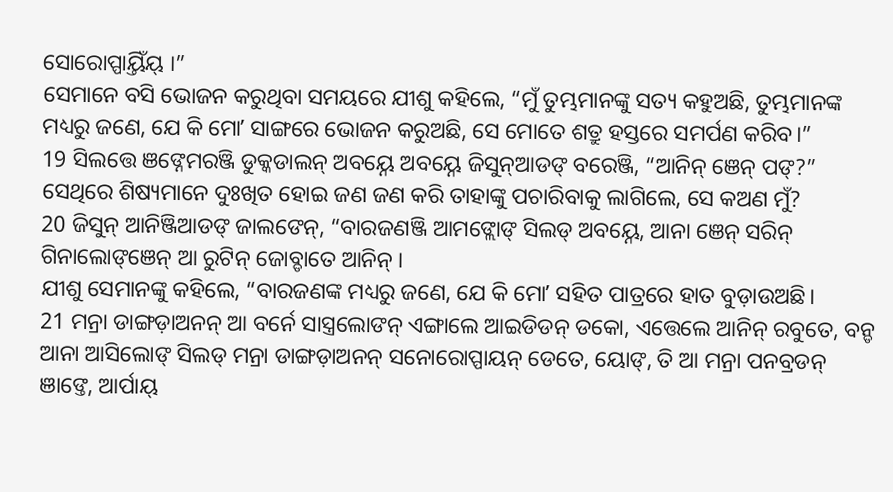ସୋରୋପ୍ପାୟ୍ତିଁୟ୍ ।”
ସେମାନେ ବସି ଭୋଜନ କରୁଥିବା ସମୟରେ ଯୀଶୁ କହିଲେ, “ମୁଁ ତୁମ୍ଭମାନଙ୍କୁ ସତ୍ୟ କହୁଅଛି, ତୁମ୍ଭମାନଙ୍କ ମଧ୍ୟରୁ ଜଣେ, ଯେ କି ମୋʼ ସାଙ୍ଗରେ ଭୋଜନ କରୁଅଛି, ସେ ମୋତେ ଶତ୍ରୁ ହସ୍ତରେ ସମର୍ପଣ କରିବ।”
19 ସିଲତ୍ତେ ଞଙ୍ନେମରଞ୍ଜି ଡୁକ୍କଡାଲନ୍ ଅବୟ୍ନେ ଅବୟ୍ନେ ଜିସୁନ୍ଆଡଙ୍ ବରେଞ୍ଜି, “ଆନିନ୍ ଞେନ୍ ପଙ୍?”
ସେଥିରେ ଶିଷ୍ୟମାନେ ଦୁଃଖିତ ହୋଇ ଜଣ ଜଣ କରି ତାହାଙ୍କୁ ପଚାରିବାକୁ ଲାଗିଲେ, ସେ କଅଣ ମୁଁ?
20 ଜିସୁନ୍ ଆନିଞ୍ଜିଆଡଙ୍ ଜାଲଙେନ୍, “ବାରଜଣଞ୍ଜି ଆମଙ୍ଲୋଙ୍ ସିଲଡ୍ ଅବୟ୍ନେ, ଆନା ଞେନ୍ ସରିନ୍ ଗିନାଲୋଙ୍ଞେନ୍ ଆ ରୁଟିନ୍ ଜୋବ୍ଡାତେ ଆନିନ୍ ।
ଯୀଶୁ ସେମାନଙ୍କୁ କହିଲେ, “ବାରଜଣଙ୍କ ମଧ୍ୟରୁ ଜଣେ, ଯେ କି ମୋʼ ସହିତ ପାତ୍ରରେ ହାତ ବୁଡ଼ାଉଅଛି।
21 ମନ୍ରା ଡାଙ୍ଗଡ଼ାଅନନ୍ ଆ ବର୍ନେ ସାସ୍ତ୍ରଲୋଙନ୍ ଏଙ୍ଗାଲେ ଆଇଡିଡନ୍ ଡକୋ, ଏତ୍ତେଲେ ଆନିନ୍ ରବୁତେ, ବନ୍ଡ ଆନା ଆସିଲୋଙ୍ ସିଲଡ୍ ମନ୍ରା ଡାଙ୍ଗଡ଼ାଅନନ୍ ସନୋରୋପ୍ପାୟନ୍ ଡେତେ, ୟୋଙ୍, ତି ଆ ମନ୍ରା ପନବ୍ରଡନ୍ ଞାଙ୍ତେ, ଆର୍ପାୟ୍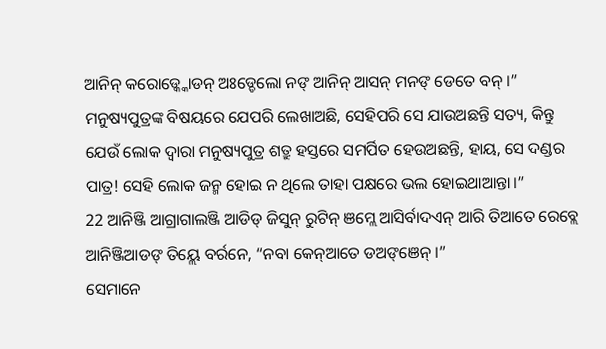ଆନିନ୍ କରୋଡ୍କ୍କୋଡନ୍ ଅଃଡ୍ଡେଲୋ ନଙ୍ ଆନିନ୍ ଆସନ୍ ମନଙ୍ ଡେତେ ବନ୍ ।”
ମନୁଷ୍ୟପୁତ୍ରଙ୍କ ବିଷୟରେ ଯେପରି ଲେଖାଅଛି, ସେହିପରି ସେ ଯାଉଅଛନ୍ତି ସତ୍ୟ, କିନ୍ତୁ ଯେଉଁ ଲୋକ ଦ୍ୱାରା ମନୁଷ୍ୟପୁତ୍ର ଶତ୍ରୁ ହସ୍ତରେ ସମର୍ପିତ ହେଉଅଛନ୍ତି, ହାୟ, ସେ ଦଣ୍ଡର ପାତ୍ର! ସେହି ଲୋକ ଜନ୍ମ ହୋଇ ନ ଥିଲେ ତାହା ପକ୍ଷରେ ଭଲ ହୋଇଥାଆନ୍ତା।”
22 ଆନିଞ୍ଜି ଆଗ୍ରାଗାଲଞ୍ଜି ଆଡିଡ୍ ଜିସୁନ୍ ରୁଟିନ୍ ଞମ୍ଲେ ଆସିର୍ବାଦଏନ୍ ଆରି ତିଆତେ ରେବ୍ଲେ ଆନିଞ୍ଜିଆଡଙ୍ ତିୟ୍ଲେ ବର୍ରନେ, “ନବା କେନ୍ଆତେ ଡଅଙ୍ଞେନ୍ ।”
ସେମାନେ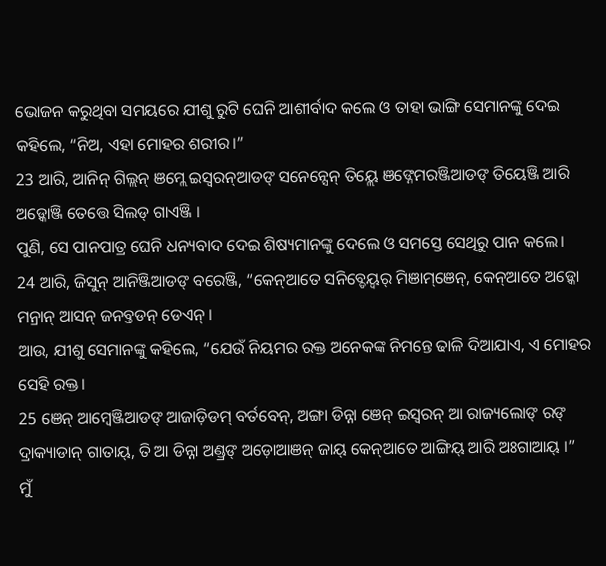ଭୋଜନ କରୁଥିବା ସମୟରେ ଯୀଶୁ ରୁଟି ଘେନି ଆଶୀର୍ବାଦ କଲେ ଓ ତାହା ଭାଙ୍ଗି ସେମାନଙ୍କୁ ଦେଇ କହିଲେ, “ନିଅ, ଏହା ମୋହର ଶରୀର।”
23 ଆରି, ଆନିନ୍ ଗିଲ୍ଲନ୍ ଞମ୍ଲେ ଇସ୍ୱରନ୍ଆଡଙ୍ ସନେନ୍ସେନ୍ ତିୟ୍ଲେ ଞଙ୍ନେମରଞ୍ଜିଆଡଙ୍ ତିୟେଞ୍ଜି ଆରି ଅଡ଼୍କୋଞ୍ଜି ତେତ୍ତେ ସିଲଡ୍ ଗାଏଞ୍ଜି ।
ପୁଣି, ସେ ପାନପାତ୍ର ଘେନି ଧନ୍ୟବାଦ ଦେଇ ଶିଷ୍ୟମାନଙ୍କୁ ଦେଲେ ଓ ସମସ୍ତେ ସେଥିରୁ ପାନ କଲେ।
24 ଆରି, ଜିସୁନ୍ ଆନିଞ୍ଜିଆଡଙ୍ ବରେଞ୍ଜି, “କେନ୍ଆତେ ସନିବ୍ଡେୟ୍ବର୍ ମିଞାମ୍ଞେନ୍, କେନ୍ଆତେ ଅଡ଼୍କୋ ମନ୍ରାନ୍ ଆସନ୍ ଜନବ୍ତଡନ୍ ଡେଏନ୍ ।
ଆଉ, ଯୀଶୁ ସେମାନଙ୍କୁ କହିଲେ, “ଯେଉଁ ନିୟମର ରକ୍ତ ଅନେକଙ୍କ ନିମନ୍ତେ ଢାଳି ଦିଆଯାଏ, ଏ ମୋହର ସେହି ରକ୍ତ।
25 ଞେନ୍ ଆମ୍ୱେଞ୍ଜିଆଡଙ୍ ଆଜାଡ଼ିଡମ୍ ବର୍ତବେନ୍, ଅଙ୍ଗା ଡିନ୍ନା ଞେନ୍ ଇସ୍ୱରନ୍ ଆ ରାଜ୍ୟଲୋଙ୍ ରଙ୍ ଦ୍ରାକ୍ୟାଡାନ୍ ଗାତାୟ୍, ତି ଆ ଡିନ୍ନା ଅଣ୍ଡ୍ରଙ୍ ଅଡ଼ୋଆଞନ୍ ଜାୟ୍ କେନ୍ଆତେ ଆଙ୍ଗିୟ୍ ଆରି ଅଃଗାଆୟ୍ ।”
ମୁଁ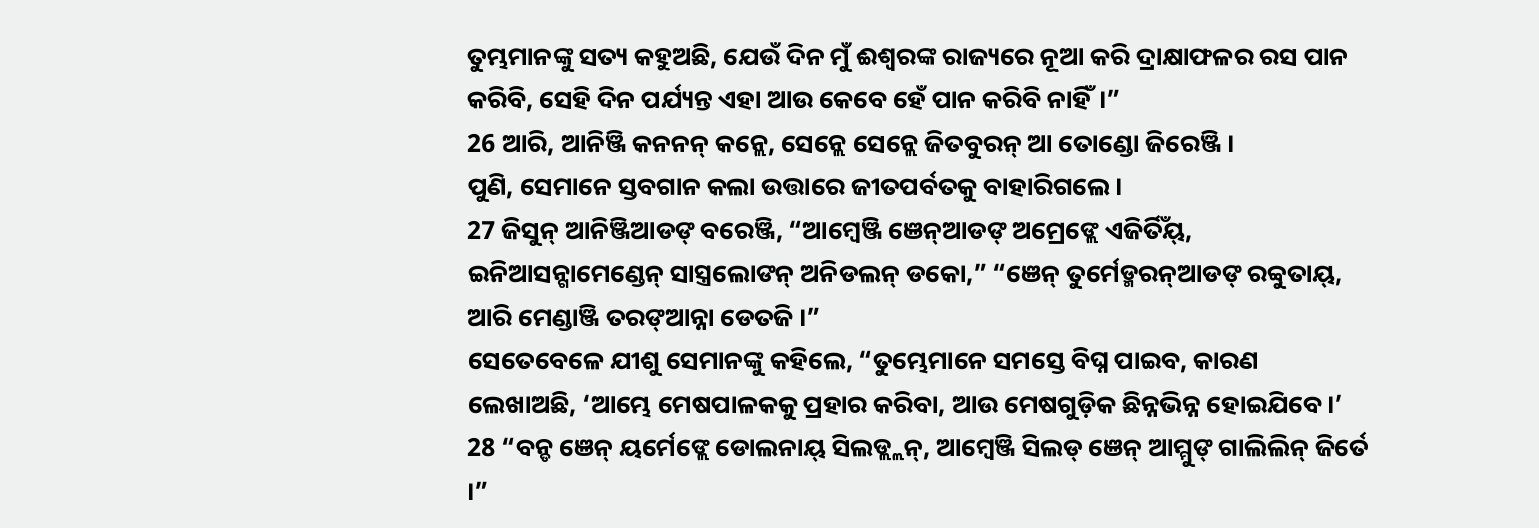ତୁମ୍ଭମାନଙ୍କୁ ସତ୍ୟ କହୁଅଛି, ଯେଉଁ ଦିନ ମୁଁ ଈଶ୍ବରଙ୍କ ରାଜ୍ୟରେ ନୂଆ କରି ଦ୍ରାକ୍ଷାଫଳର ରସ ପାନ କରିବି, ସେହି ଦିନ ପର୍ଯ୍ୟନ୍ତ ଏହା ଆଉ କେବେ ହେଁ ପାନ କରିବି ନାହିଁ।”
26 ଆରି, ଆନିଞ୍ଜି କନନନ୍ କନ୍ଲେ, ସେନ୍ଲେ ସେନ୍ଲେ ଜିତବୁରନ୍ ଆ ତୋଣ୍ଡୋ ଜିରେଞ୍ଜି ।
ପୁଣି, ସେମାନେ ସ୍ତବଗାନ କଲା ଉତ୍ତାରେ ଜୀତପର୍ବତକୁ ବାହାରିଗଲେ।
27 ଜିସୁନ୍ ଆନିଞ୍ଜିଆଡଙ୍ ବରେଞ୍ଜି, “ଆମ୍ୱେଞ୍ଜି ଞେନ୍ଆଡଙ୍ ଅମ୍ରେଙ୍ଲେ ଏଜିର୍ତିଁୟ୍, ଇନିଆସନ୍ଗାମେଣ୍ଡେନ୍ ସାସ୍ତ୍ରଲୋଙନ୍ ଅନିଡଲନ୍ ଡକୋ,” “ଞେନ୍ ତୁର୍ମେଡ୍ମରନ୍ଆଡଙ୍ ରବ୍ବୁତାୟ୍, ଆରି ମେଣ୍ଡାଞ୍ଜି ତରଙ୍ଆନ୍ନା ଡେତଜି ।”
ସେତେବେଳେ ଯୀଶୁ ସେମାନଙ୍କୁ କହିଲେ, “ତୁମ୍ଭେମାନେ ସମସ୍ତେ ବିଘ୍ନ ପାଇବ, କାରଣ ଲେଖାଅଛି, ‘ଆମ୍ଭେ ମେଷପାଳକକୁ ପ୍ରହାର କରିବା, ଆଉ ମେଷଗୁଡ଼ିକ ଛିନ୍ନଭିନ୍ନ ହୋଇଯିବେ।’
28 “ବନ୍ଡ ଞେନ୍ ୟର୍ମେଙ୍ଲେ ଡୋଲନାୟ୍ ସିଲଡ୍ଲ୍ଲନ୍, ଆମ୍ୱେଞ୍ଜି ସିଲଡ୍ ଞେନ୍ ଆମ୍ମୁଙ୍ ଗାଲିଲିନ୍ ଜିର୍ତେ ।”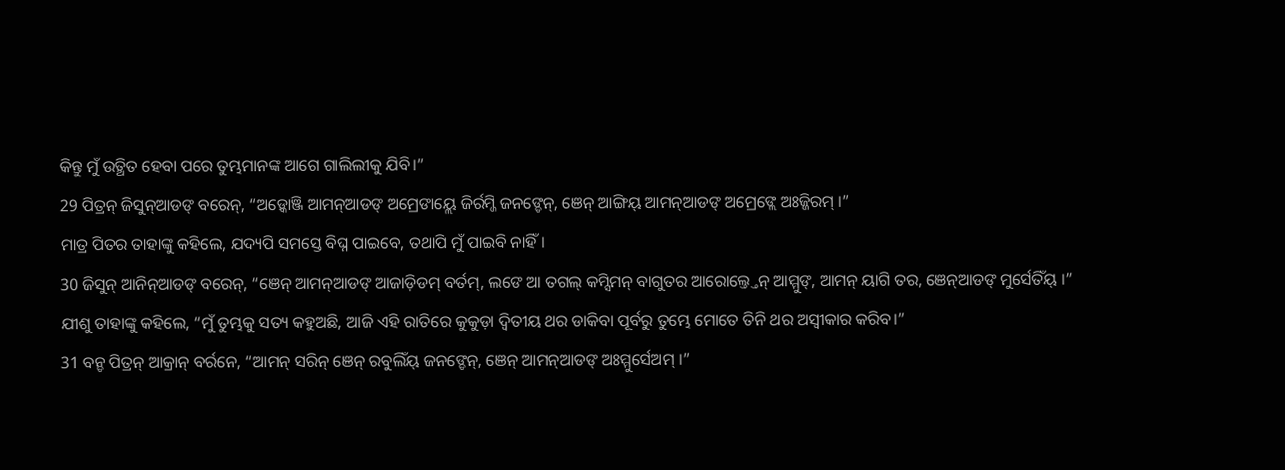କିନ୍ତୁ ମୁଁ ଉତ୍ଥିତ ହେବା ପରେ ତୁମ୍ଭମାନଙ୍କ ଆଗେ ଗାଲିଲୀକୁ ଯିବି।”
29 ପିତ୍ରନ୍ ଜିସୁନ୍ଆଡଙ୍ ବରେନ୍, “ଅଡ଼୍କୋଞ୍ଜି ଆମନ୍ଆଡଙ୍ ଅମ୍ରେଙାୟ୍ଲେ ଜିର୍ରମ୍ଜି ଜନଙ୍ଡେନ୍, ଞେନ୍ ଆଙ୍ଗିୟ୍ ଆମନ୍ଆଡଙ୍ ଅମ୍ରେଙ୍ଲେ ଅଃଜ୍ଜିରମ୍ ।”
ମାତ୍ର ପିତର ତାହାଙ୍କୁ କହିଲେ, ଯଦ୍ୟପି ସମସ୍ତେ ବିଘ୍ନ ପାଇବେ, ତଥାପି ମୁଁ ପାଇବି ନାହିଁ।
30 ଜିସୁନ୍ ଆନିନ୍ଆଡଙ୍ ବରେନ୍, “ଞେନ୍ ଆମନ୍ଆଡଙ୍ ଆଜାଡ଼ିଡମ୍ ବର୍ତମ୍, ଲଙେ ଆ ତଗଲ୍ କମ୍ସିମନ୍ ବାଗୁତର ଆରୋଲ୍ତ୍ତେନ୍ ଆମ୍ମୁଙ୍, ଆମନ୍ ୟାଗି ତର, ଞେନ୍ଆଡଙ୍ ମୁର୍ସେତିଁୟ୍ ।”
ଯୀଶୁ ତାହାଙ୍କୁ କହିଲେ, “ମୁଁ ତୁମ୍ଭକୁ ସତ୍ୟ କହୁଅଛି, ଆଜି ଏହି ରାତିରେ କୁକୁଡ଼ା ଦ୍ୱିତୀୟ ଥର ଡାକିବା ପୂର୍ବରୁ ତୁମ୍ଭେ ମୋତେ ତିନି ଥର ଅସ୍ୱୀକାର କରିବ।”
31 ବନ୍ଡ ପିତ୍ରନ୍ ଆକ୍ରାନ୍ ବର୍ରନେ, “ଆମନ୍ ସରିନ୍ ଞେନ୍ ରବୁଲିଁୟ୍ ଜନଙ୍ଡେନ୍, ଞେନ୍ ଆମନ୍ଆଡଙ୍ ଅଃମ୍ମୁର୍ସେଅମ୍ ।”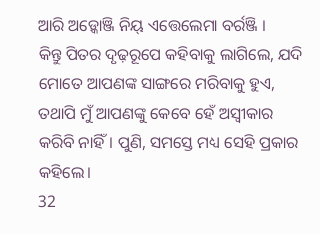ଆରି ଅଡ଼୍କୋଞ୍ଜି ନିୟ୍ ଏତ୍ତେଲେମା ବର୍ରଞ୍ଜି ।
କିନ୍ତୁ ପିତର ଦୃଢ଼ରୂପେ କହିବାକୁ ଲାଗିଲେ, ଯଦି ମୋତେ ଆପଣଙ୍କ ସାଙ୍ଗରେ ମରିବାକୁ ହୁଏ, ତଥାପି ମୁଁ ଆପଣଙ୍କୁ କେବେ ହେଁ ଅସ୍ୱୀକାର କରିବି ନାହିଁ। ପୁଣି, ସମସ୍ତେ ମଧ୍ୟ ସେହି ପ୍ରକାର କହିଲେ।
32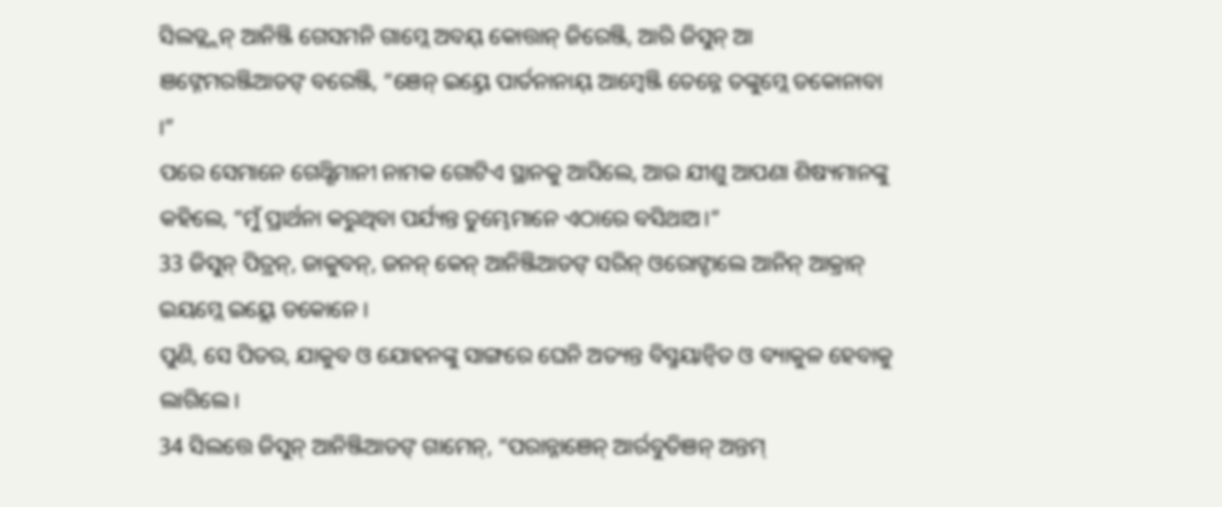ସିଲଡ୍ଲ୍ଲନ୍ ଆନିଞ୍ଜି ଗେସମନି ଗାମ୍ଲେ ଅବୟ୍ କୋତ୍ତାନ୍ ଜିରେଞ୍ଜି, ଆରି ଜିସୁନ୍ ଆ ଞଙ୍ନେମରଞ୍ଜିଆଡଙ୍ ବରେଞ୍ଜି, “ଞେନ୍ ଇୟ୍ତେ ପାର୍ତନାନାୟ୍ ଆମ୍ୱେଞ୍ଜି ତେନ୍ନେ ତଙ୍କୁମ୍ଲେ ଡକୋନାବା ।”
ପରେ ସେମାନେ ଗେଥ୍ଶିମାନୀ ନାମକ ଗୋଟିଏ ସ୍ଥାନକୁ ଆସିଲେ, ଆଉ ଯୀଶୁ ଆପଣା ଶିଷ୍ୟମାନଙ୍କୁ କହିଲେ, “ମୁଁ ପ୍ରାର୍ଥନା କରୁଥିବା ପର୍ଯ୍ୟନ୍ତ ତୁମ୍ଭେମାନେ ଏଠାରେ ବସିଥାଅ।”
33 ଜିସୁନ୍ ପିତ୍ରନ୍, ଜାକୁବନ୍, ଜନନ୍ କେନ୍ ଆନିଞ୍ଜିଆଡଙ୍ ସରିନ୍ ଓରୋଙ୍ଡାଲେ ଆନିନ୍ ଆକ୍ରାନ୍ ଇୟମ୍ଲେ ଇୟ୍ଲେ ଡକୋନେ ।
ପୁଣି, ସେ ପିତର, ଯାକୁବ ଓ ଯୋହନଙ୍କୁ ସାଙ୍ଗରେ ଘେନି ଅତ୍ୟନ୍ତ ବିସ୍ମୟାନ୍ୱିତ ଓ ବ୍ୟାକୁଳ ହେବାକୁ ଲାଗିଲେ।
34 ସିଲତ୍ତେ ଜିସୁନ୍ ଆନିଞ୍ଜିଆଡଙ୍ ଗାମେନ୍, “ପରାନ୍ନାଞେନ୍ ଆର୍ରବୁତିଞନ୍ ଅନ୍ତମ୍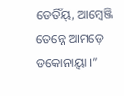ଡେତିଁୟ୍, ଆମ୍ୱେଞ୍ଜି ତେନ୍ନେ ଆମଡ଼େ ଡକୋନାୟ୍ବା ।”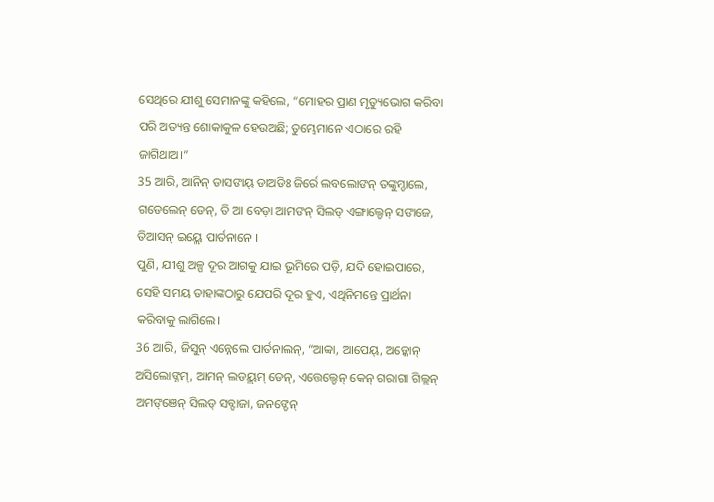ସେଥିରେ ଯୀଶୁ ସେମାନଙ୍କୁ କହିଲେ, “ମୋହର ପ୍ରାଣ ମୃତ୍ୟୁଭୋଗ କରିବା ପରି ଅତ୍ୟନ୍ତ ଶୋକାକୁଳ ହେଉଅଛି; ତୁମ୍ଭେମାନେ ଏଠାରେ ରହି ଜାଗିଥାଅ।”
35 ଆରି, ଆନିନ୍ ଡାସଙାୟ୍ ଡାଅଡିଃ ଜିର୍ରେ ଲବଲୋଙନ୍ ତଙ୍କୁମ୍ଡାଲେ, ଗଡେଲେନ୍ ଡେନ୍, ତି ଆ ବେଡ଼ା ଆମଙନ୍ ସିଲଡ୍ ଏଙ୍ଗାଲ୍ଡେନ୍ ସଙାଜେ, ତିଆସନ୍ ଇୟ୍ଲେ ପାର୍ତନାନେ ।
ପୁଣି, ଯୀଶୁ ଅଳ୍ପ ଦୂର ଆଗକୁ ଯାଇ ଭୂମିରେ ପଡ଼ି, ଯଦି ହୋଇପାରେ, ସେହି ସମୟ ତାହାଙ୍କଠାରୁ ଯେପରି ଦୂର ହୁଏ, ଏଥିନିମନ୍ତେ ପ୍ରାର୍ଥନା କରିବାକୁ ଲାଗିଲେ।
36 ଆରି, ଜିସୁନ୍ ଏନ୍ନେଲେ ପାର୍ତନାଲନ୍, “ଆବ୍ବା, ଆପେୟ୍, ଅଡ଼୍କୋନ୍ ଅସିଲୋଙ୍ନମ୍, ଆମନ୍ ଲଡୟ୍ଲମ୍ ଡେନ୍, ଏତ୍ତେଲ୍ଡେନ୍ କେନ୍ ଗରାଗା ଗିଲ୍ଲନ୍ ଅମଙ୍ଞେନ୍ ସିଲଡ୍ ସବ୍ଙାଜା, ଜନଙ୍ଡେନ୍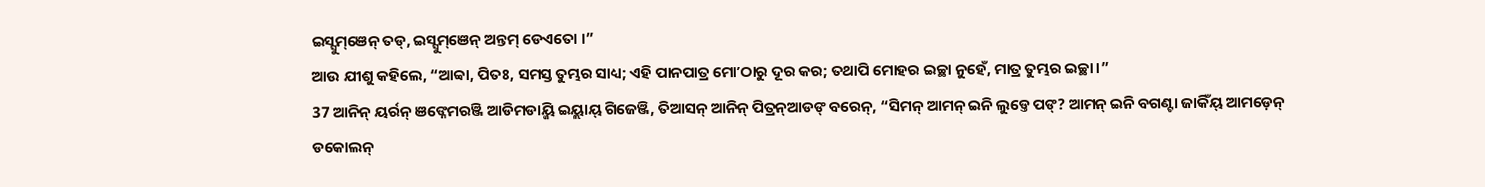ଇସ୍ସୁମ୍ଞେନ୍ ତଡ୍, ଇସ୍ସୁମ୍ଞେନ୍ ଅନ୍ତମ୍ ଡେଏତୋ ।”
ଆଉ ଯୀଶୁ କହିଲେ, “ଆବ୍ବା, ପିତଃ, ସମସ୍ତ ତୁମ୍ଭର ସାଧ୍ୟ; ଏହି ପାନପାତ୍ର ମୋʼଠାରୁ ଦୂର କର; ତଥାପି ମୋହର ଇଚ୍ଛା ନୁହେଁ, ମାତ୍ର ତୁମ୍ଭର ଇଚ୍ଛା।”
37 ଆନିନ୍ ୟର୍ରନ୍ ଞଙ୍ନେମରଞ୍ଜି ଆଡିମଡାୟ୍ଜି ଇୟ୍ଲାୟ୍ ଗିଜେଞ୍ଜି, ତିଆସନ୍ ଆନିନ୍ ପିତ୍ରନ୍ଆଡଙ୍ ବରେନ୍, “ସିମନ୍ ଆମନ୍ ଇନି ଲୁଡ୍ତେ ପଙ୍? ଆମନ୍ ଇନି ବଗଣ୍ଟା ଜାକିଁୟ୍ ଆମଡ଼େନ୍ ଡକୋଲନ୍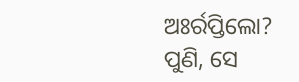ଅଃର୍ରପ୍ତିଲୋ?
ପୁଣି, ସେ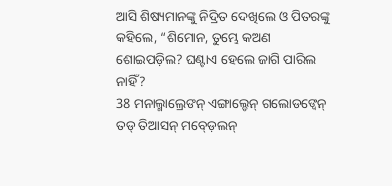ଆସି ଶିଷ୍ୟମାନଙ୍କୁ ନିଦ୍ରିତ ଦେଖିଲେ ଓ ପିତରଙ୍କୁ କହିଲେ, “ଶିମୋନ, ତୁମ୍ଭେ କଅଣ ଶୋଇପଡ଼ିଲ? ଘଣ୍ଟାଏ ହେଲେ ଜାଗି ପାରିଲ ନାହିଁ?
38 ମନାଲ୍ମାଲ୍ରେଙନ୍ ଏଙ୍ଗାଲ୍ଡେନ୍ ଗଲୋଡଙ୍ବେନ୍ ତଡ୍ ତିଆସନ୍ ମବ୍ଡ଼େଲନ୍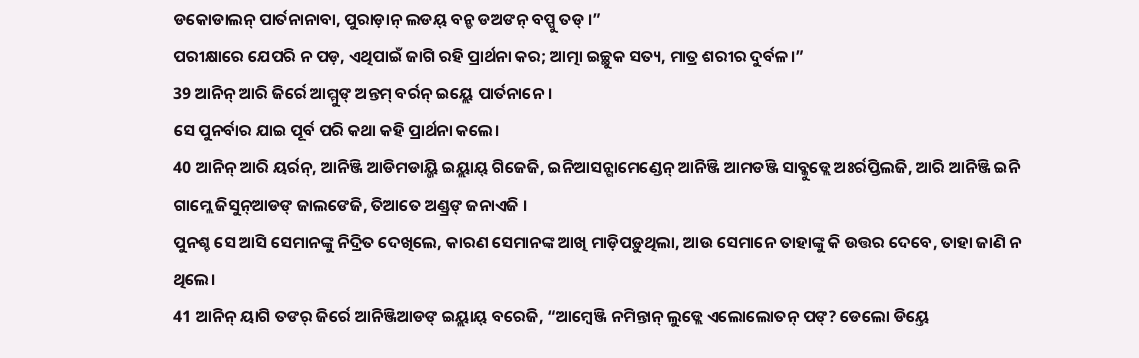ଡକୋଡାଲନ୍ ପାର୍ତନାନାବା, ପୁରାଡ଼ାନ୍ ଲଡୟ୍ ବନ୍ଡ ଡଅଙନ୍ ବପ୍ପୁ ତଡ୍ ।”
ପରୀକ୍ଷାରେ ଯେପରି ନ ପଡ଼, ଏଥିପାଇଁ ଜାଗି ରହି ପ୍ରାର୍ଥନା କର; ଆତ୍ମା ଇଚ୍ଛୁକ ସତ୍ୟ, ମାତ୍ର ଶରୀର ଦୁର୍ବଳ।”
39 ଆନିନ୍ ଆରି ଜିର୍ରେ ଆମ୍ମୁଙ୍ ଅନ୍ତମ୍ ବର୍ରନ୍ ଇୟ୍ଲେ ପାର୍ତନାନେ ।
ସେ ପୁନର୍ବାର ଯାଇ ପୂର୍ବ ପରି କଥା କହି ପ୍ରାର୍ଥନା କଲେ।
40 ଆନିନ୍ ଆରି ୟର୍ରନ୍, ଆନିଞ୍ଜି ଆଡିମଡାୟ୍ଜି ଇୟ୍ଲାୟ୍ ଗିଜେଜି, ଇନିଆସନ୍ଗାମେଣ୍ଡେନ୍ ଆନିଞ୍ଜି ଆମଡଞ୍ଜି ସାବ୍କୁଡ୍ଲେ ଅଃର୍ରପ୍ତିଲଜି, ଆରି ଆନିଞ୍ଜି ଇନି ଗାମ୍ଲେ ଜିସୁନ୍ଆଡଙ୍ ଜାଲଙେଜି, ତିଆତେ ଅଣ୍ଡ୍ରଙ୍ ଜନାଏଜି ।
ପୁନଶ୍ଚ ସେ ଆସି ସେମାନଙ୍କୁ ନିଦ୍ରିତ ଦେଖିଲେ, କାରଣ ସେମାନଙ୍କ ଆଖି ମାଡ଼ିପଡ଼ୁଥିଲା, ଆଉ ସେମାନେ ତାହାଙ୍କୁ କି ଉତ୍ତର ଦେବେ, ତାହା ଜାଣି ନ ଥିଲେ।
41 ଆନିନ୍ ୟାଗି ତଙର୍ ଜିର୍ରେ ଆନିଞ୍ଜିଆଡଙ୍ ଇୟ୍ଲାୟ୍ ବରେଜି, “ଆମ୍ୱେଞ୍ଜି ନମିନ୍ତାନ୍ ଲୁଡ୍ଲେ ଏଲୋଲୋତନ୍ ପଙ୍? ଡେଲୋ ଡିୟ୍ତେ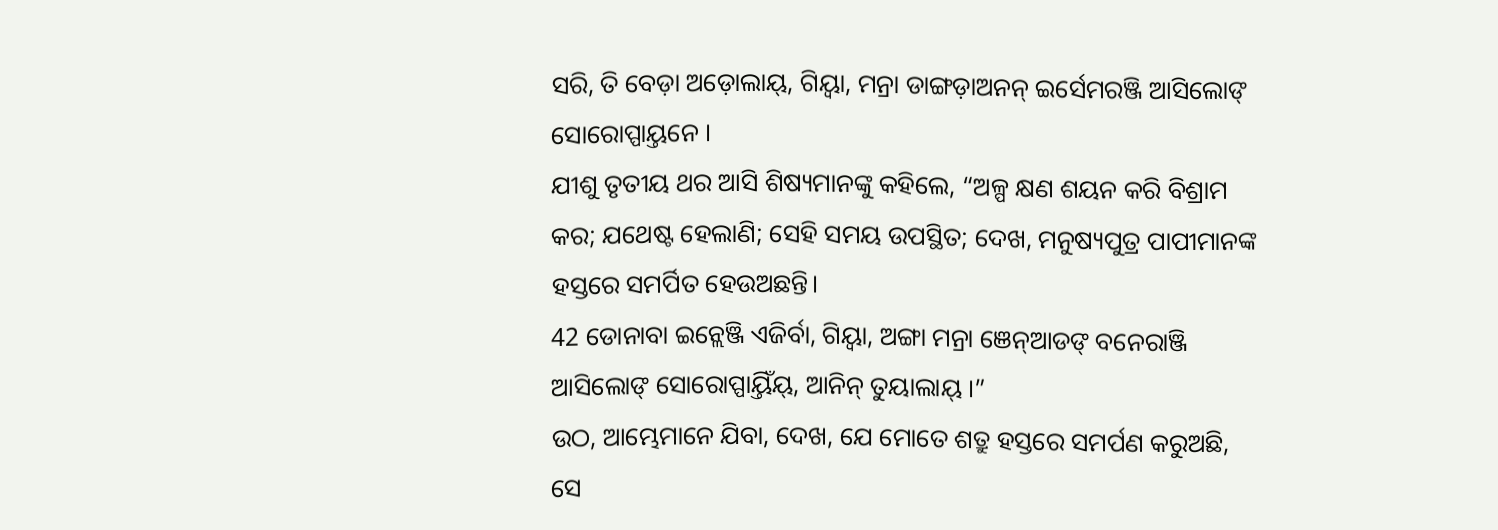ସରି, ତି ବେଡ଼ା ଅଡ଼ୋଲାୟ୍, ଗିୟ୍ବା, ମନ୍ରା ଡାଙ୍ଗଡ଼ାଅନନ୍ ଇର୍ସେମରଞ୍ଜି ଆସିଲୋଙ୍ ସୋରୋପ୍ପାୟ୍ତନେ ।
ଯୀଶୁ ତୃତୀୟ ଥର ଆସି ଶିଷ୍ୟମାନଙ୍କୁ କହିଲେ, “ଅଳ୍ପ କ୍ଷଣ ଶୟନ କରି ବିଶ୍ରାମ କର; ଯଥେଷ୍ଟ ହେଲାଣି; ସେହି ସମୟ ଉପସ୍ଥିତ; ଦେଖ, ମନୁଷ୍ୟପୁତ୍ର ପାପୀମାନଙ୍କ ହସ୍ତରେ ସମର୍ପିତ ହେଉଅଛନ୍ତି।
42 ଡୋନାବା ଇନ୍ଲେଞ୍ଜି ଏଜିର୍ବା, ଗିୟ୍ବା, ଅଙ୍ଗା ମନ୍ରା ଞେନ୍ଆଡଙ୍ ବନେରାଞ୍ଜି ଆସିଲୋଙ୍ ସୋରୋପ୍ପାୟ୍ତିଁୟ୍, ଆନିନ୍ ତୁୟାଲାୟ୍ ।”
ଉଠ, ଆମ୍ଭେମାନେ ଯିବା, ଦେଖ, ଯେ ମୋତେ ଶତ୍ରୁ ହସ୍ତରେ ସମର୍ପଣ କରୁଅଛି, ସେ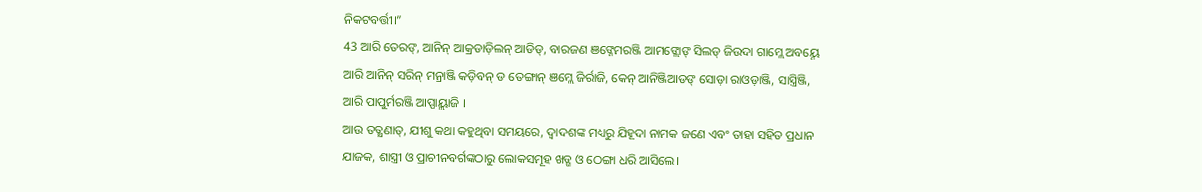ନିକଟବର୍ତ୍ତୀ।”
43 ଆରି ତେରଙ୍, ଆନିନ୍ ଆକ୍ରଡାଡ଼ିଲନ୍ ଆଡିଡ୍, ବାରଜଣ ଞଙ୍ନେମରଞ୍ଜି ଆମଙ୍ଲୋଙ୍ ସିଲଡ୍ ଜିଉଦା ଗାମ୍ଲେ ଅବୟ୍ନେ ଆରି ଆନିନ୍ ସରିନ୍ ମନ୍ରାଞ୍ଜି କଡ଼ିବନ୍ ଡ ତେଙ୍ଗାନ୍ ଞମ୍ଲେ ଜିର୍ରାଜି, କେନ୍ ଆନିଞ୍ଜିଆଡଙ୍ ସୋଡ଼ା ରାଓଡ଼ାଞ୍ଜି, ସାସ୍ତ୍ରିଞ୍ଜି, ଆରି ପାପୁର୍ମରଞ୍ଜି ଆପ୍ପାୟ୍ଲାଜି ।
ଆଉ ତତ୍କ୍ଷଣାତ୍, ଯୀଶୁ କଥା କହୁଥିବା ସମୟରେ, ଦ୍ୱାଦଶଙ୍କ ମଧ୍ୟରୁ ଯିହୂଦା ନାମକ ଜଣେ ଏବଂ ତାହା ସହିତ ପ୍ରଧାନ ଯାଜକ, ଶାସ୍ତ୍ରୀ ଓ ପ୍ରାଚୀନବର୍ଗଙ୍କଠାରୁ ଲୋକସମୂହ ଖଡ୍ଗ ଓ ଠେଙ୍ଗା ଧରି ଆସିଲେ।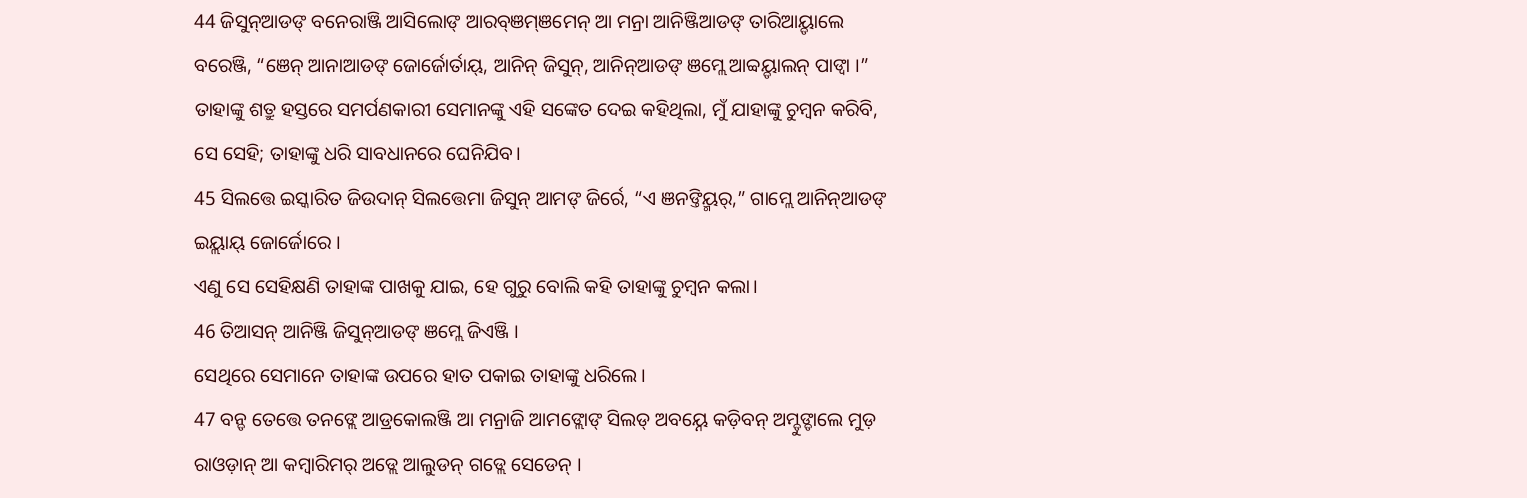44 ଜିସୁନ୍ଆଡଙ୍ ବନେରାଞ୍ଜି ଆସିଲୋଙ୍ ଆରବ୍ଞମ୍ଞମେନ୍ ଆ ମନ୍ରା ଆନିଞ୍ଜିଆଡଙ୍ ତାରିଆୟ୍ଡାଲେ ବରେଞ୍ଜି, “ଞେନ୍ ଆନାଆଡଙ୍ ଜୋର୍ଜୋର୍ତାୟ୍, ଆନିନ୍ ଜିସୁନ୍, ଆନିନ୍ଆଡଙ୍ ଞମ୍ଲେ ଆବ୍ବୟ୍ଡାଲନ୍ ପାଙ୍ବା ।”
ତାହାଙ୍କୁ ଶତ୍ରୁ ହସ୍ତରେ ସମର୍ପଣକାରୀ ସେମାନଙ୍କୁ ଏହି ସଙ୍କେତ ଦେଇ କହିଥିଲା, ମୁଁ ଯାହାଙ୍କୁ ଚୁମ୍ବନ କରିବି, ସେ ସେହି; ତାହାଙ୍କୁ ଧରି ସାବଧାନରେ ଘେନିଯିବ।
45 ସିଲତ୍ତେ ଇସ୍କାରିତ ଜିଉଦାନ୍ ସିଲତ୍ତେମା ଜିସୁନ୍ ଆମଙ୍ ଜିର୍ରେ, “ଏ ଞନଙ୍ତିୟ୍ମର୍,” ଗାମ୍ଲେ ଆନିନ୍ଆଡଙ୍ ଇୟ୍ଲାୟ୍ ଜୋର୍ଜୋରେ ।
ଏଣୁ ସେ ସେହିକ୍ଷଣି ତାହାଙ୍କ ପାଖକୁ ଯାଇ, ହେ ଗୁରୁ ବୋଲି କହି ତାହାଙ୍କୁ ଚୁମ୍ବନ କଲା।
46 ତିଆସନ୍ ଆନିଞ୍ଜି ଜିସୁନ୍ଆଡଙ୍ ଞମ୍ଲେ ଜିଏଞ୍ଜି ।
ସେଥିରେ ସେମାନେ ତାହାଙ୍କ ଉପରେ ହାତ ପକାଇ ତାହାଙ୍କୁ ଧରିଲେ।
47 ବନ୍ଡ ତେତ୍ତେ ତନଙ୍ଲେ ଆଡ୍ରକୋଲଞ୍ଜି ଆ ମନ୍ରାଜି ଆମଙ୍ଲୋଙ୍ ସିଲଡ୍ ଅବୟ୍ନେ କଡ଼ିବନ୍ ଅମ୍ଡୁଙ୍ଡାଲେ ମୁଡ଼ ରାଓଡ଼ାନ୍ ଆ କମ୍ୱାରିମର୍ ଅଡ୍ଲେ ଆଲୁଡନ୍ ଗଡ୍ଲେ ସେଡେନ୍ ।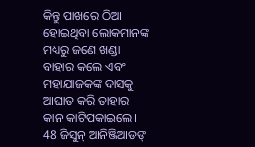କିନ୍ତୁ ପାଖରେ ଠିଆ ହୋଇଥିବା ଲୋକମାନଙ୍କ ମଧ୍ୟରୁ ଜଣେ ଖଣ୍ଡା ବାହାର କଲେ ଏବଂ ମହାଯାଜକଙ୍କ ଦାସକୁ ଆଘାତ କରି ତାହାର କାନ କାଟିପକାଇଲେ।
48 ଜିସୁନ୍ ଆନିଞ୍ଜିଆଡଙ୍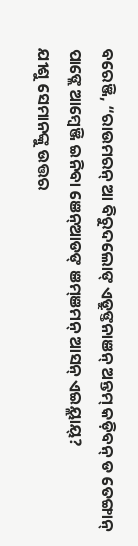ବରେଞ୍ଜି, “ରାଉମରନ୍ ଆ ବିରୁଦଲୋଙ୍ ଏଡ୍ରୁଙ୍ତନାଞନ୍ ଅନ୍ତମ୍ କଡ଼ିବନ୍ ଡ ତେଙ୍ଗାନ୍ ପାଙ୍ଲେ ଆମ୍ୱେଞ୍ଜି ଇନିବା ଞେନ୍ଆଡଙ୍ ଞମ୍ଞମନ୍ ଆସନ୍ ଏଇୟ୍ଲାୟ୍?
ଯୀଶୁ ସେମାନଙ୍କୁ ଉତ୍ତର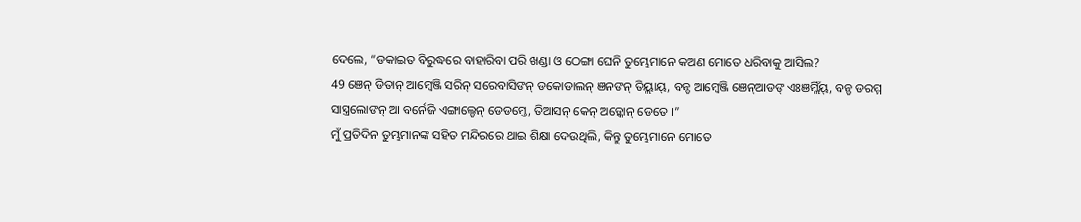ଦେଲେ, “ଡକାଇତ ବିରୁଦ୍ଧରେ ବାହାରିବା ପରି ଖଣ୍ଡା ଓ ଠେଙ୍ଗା ଘେନି ତୁମ୍ଭେମାନେ କଅଣ ମୋତେ ଧରିବାକୁ ଆସିଲ?
49 ଞେନ୍ ଡିତାନ୍ ଆମ୍ୱେଞ୍ଜି ସରିନ୍ ସରେବାସିଙନ୍ ଡକୋଡାଲନ୍ ଞନଙନ୍ ତିୟ୍ଲାୟ୍, ବନ୍ଡ ଆମ୍ୱେଞ୍ଜି ଞେନ୍ଆଡଙ୍ ଏଃଞମ୍ଲିଁୟ୍, ବନ୍ଡ ଡରମ୍ମ ସାସ୍ତ୍ରଲୋଙନ୍ ଆ ବର୍ନେଜି ଏଙ୍ଗାଲ୍ଡେନ୍ ଡେଡମ୍ତେ, ତିଆସନ୍ କେନ୍ ଅଡ଼୍କୋନ୍ ଡେତେ ।”
ମୁଁ ପ୍ରତିଦିନ ତୁମ୍ଭମାନଙ୍କ ସହିତ ମନ୍ଦିରରେ ଥାଇ ଶିକ୍ଷା ଦେଉଥିଲି, କିନ୍ତୁ ତୁମ୍ଭେମାନେ ମୋତେ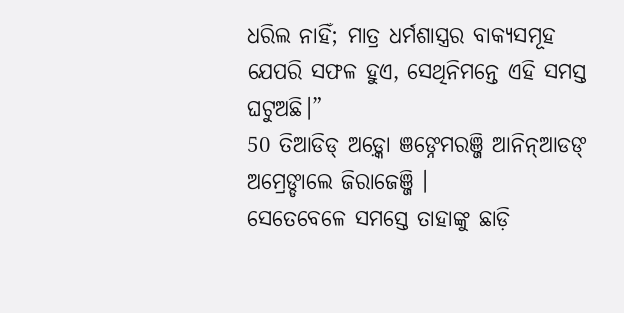ଧରିଲ ନାହିଁ; ମାତ୍ର ଧର୍ମଶାସ୍ତ୍ରର ବାକ୍ୟସମୂହ ଯେପରି ସଫଳ ହୁଏ, ସେଥିନିମନ୍ତେ ଏହି ସମସ୍ତ ଘଟୁଅଛି।”
50 ତିଆଡିଡ୍ ଅଡ଼୍କୋ ଞଙ୍ନେମରଞ୍ଜି ଆନିନ୍ଆଡଙ୍ ଅମ୍ରେଙ୍ଡାଲେ ଜିରାଜେଞ୍ଜି ।
ସେତେବେଳେ ସମସ୍ତେ ତାହାଙ୍କୁ ଛାଡ଼ି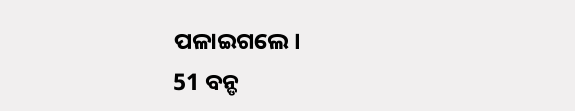ପଳାଇଗଲେ।
51 ବନ୍ଡ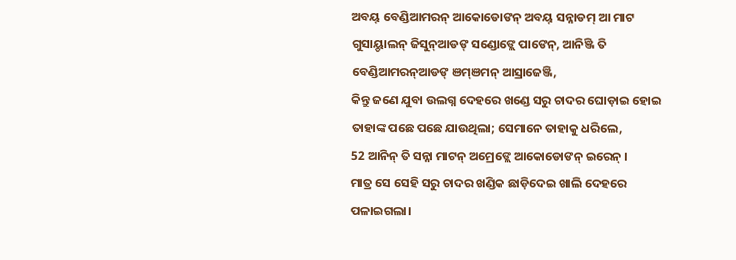ଅବୟ୍ ବେଣ୍ଡିଆମରନ୍ ଆକୋଡୋଙନ୍ ଅବୟ୍ ସନ୍ନାଡମ୍ ଆ ମାଟ ଗୁସାୟ୍ଡାଲନ୍ ଜିସୁନ୍ଆଡଙ୍ ସଣ୍ଡୋଙ୍ଲେ ପାଙେନ୍, ଆନିଞ୍ଜି ତି ବେଣ୍ଡିଆମରନ୍ଆଡଙ୍ ଞମ୍ଞମନ୍ ଆସ୍ରାଜେଞ୍ଜି,
କିନ୍ତୁ ଜଣେ ଯୁବା ଉଲଗ୍ନ ଦେହରେ ଖଣ୍ଡେ ସରୁ ଚାଦର ଘୋଡ଼ାଇ ହୋଇ ତାହାଙ୍କ ପଛେ ପଛେ ଯାଉଥିଲା; ସେମାନେ ତାହାକୁ ଧରିଲେ,
52 ଆନିନ୍ ତି ସନ୍ନା ମାଟନ୍ ଅମ୍ରେଙ୍ଲେ ଆକୋଡୋଙନ୍ ଇରେନ୍ ।
ମାତ୍ର ସେ ସେହି ସରୁ ଚାଦର ଖଣ୍ଡିକ ଛାଡ଼ିଦେଇ ଖାଲି ଦେହରେ ପଳାଇଗଲା।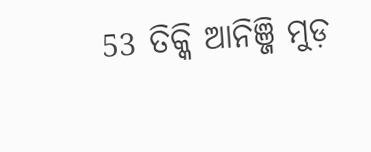53 ତିକ୍କି ଆନିଞ୍ଜି ମୁଡ଼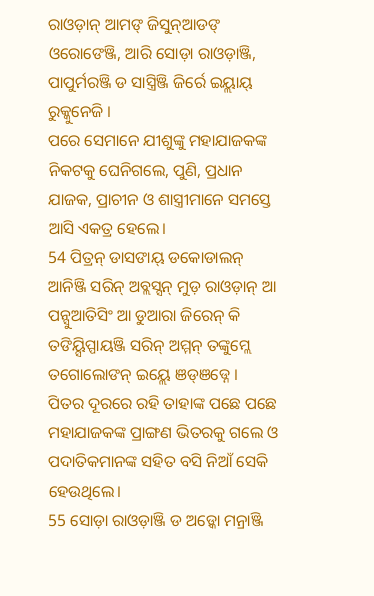ରାଓଡ଼ାନ୍ ଆମଙ୍ ଜିସୁନ୍ଆଡଙ୍ ଓରୋଙେଞ୍ଜି, ଆରି ସୋଡ଼ା ରାଓଡ଼ାଞ୍ଜି, ପାପୁର୍ମରଞ୍ଜି ଡ ସାସ୍ତ୍ରିଞ୍ଜି ଜିର୍ରେ ଇୟ୍ଲାୟ୍ ରୁକ୍କୁନେଜି ।
ପରେ ସେମାନେ ଯୀଶୁଙ୍କୁ ମହାଯାଜକଙ୍କ ନିକଟକୁ ଘେନିଗଲେ, ପୁଣି, ପ୍ରଧାନ ଯାଜକ, ପ୍ରାଚୀନ ଓ ଶାସ୍ତ୍ରୀମାନେ ସମସ୍ତେ ଆସି ଏକତ୍ର ହେଲେ।
54 ପିତ୍ରନ୍ ଡାସଙାୟ୍ ଡକୋଡାଲନ୍ ଆନିଞ୍ଜି ସରିନ୍ ଅବ୍ଲସ୍ସନ୍ ମୁଡ଼ ରାଓଡ଼ାନ୍ ଆ ପନ୍ସୁଆତିସିଂ ଆ ଡୁଆରା ଜିରେନ୍ କି ତଙିୟ୍ସିପ୍ପାୟଞ୍ଜି ସରିନ୍ ଅମ୍ମନ୍ ତଙ୍କୁମ୍ଲେ ତଗୋଲୋଙନ୍ ଇୟ୍ଲେ ଞଡ୍ଞଡ୍ନେ ।
ପିତର ଦୂରରେ ରହି ତାହାଙ୍କ ପଛେ ପଛେ ମହାଯାଜକଙ୍କ ପ୍ରାଙ୍ଗଣ ଭିତରକୁ ଗଲେ ଓ ପଦାତିକମାନଙ୍କ ସହିତ ବସି ନିଆଁ ସେକି ହେଉଥିଲେ।
55 ସୋଡ଼ା ରାଓଡ଼ାଞ୍ଜି ଡ ଅଡ଼୍କୋ ମନ୍ରାଞ୍ଜି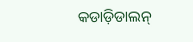କଡାଡ଼ିଡାଲନ୍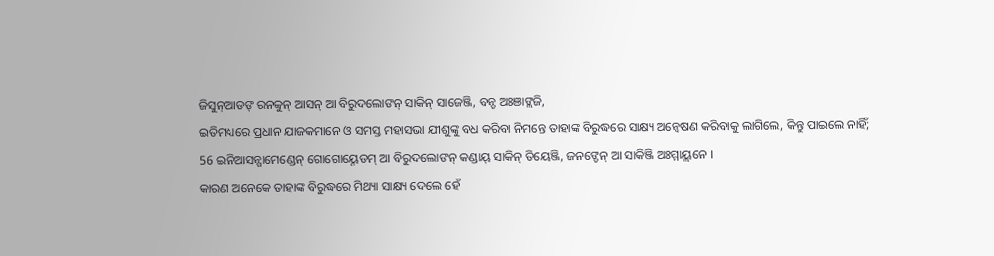ଜିସୁନ୍ଆଡଙ୍ ରନବ୍ବୁନ୍ ଆସନ୍ ଆ ବିରୁଦଲୋଙନ୍ ସାକିନ୍ ସାଜେଞ୍ଜି, ବନ୍ଡ ଅଃଞାଙ୍ଲଜି,
ଇତିମଧ୍ୟରେ ପ୍ରଧାନ ଯାଜକମାନେ ଓ ସମସ୍ତ ମହାସଭା ଯୀଶୁଙ୍କୁ ବଧ କରିବା ନିମନ୍ତେ ତାହାଙ୍କ ବିରୁଦ୍ଧରେ ସାକ୍ଷ୍ୟ ଅନ୍ୱେଷଣ କରିବାକୁ ଲାଗିଲେ, କିନ୍ତୁ ପାଇଲେ ନାହିଁ;
56 ଇନିଆସନ୍ଗାମେଣ୍ଡେନ୍ ଗୋଗୋୟ୍ନେଡମ୍ ଆ ବିରୁଦଲୋଙନ୍ କଣ୍ଡାୟ୍ ସାକିନ୍ ତିୟେଞ୍ଜି, ଜନଙ୍ଡେନ୍ ଆ ସାକିଞ୍ଜି ଅଃମ୍ମାୟ୍ଲନେ ।
କାରଣ ଅନେକେ ତାହାଙ୍କ ବିରୁଦ୍ଧରେ ମିଥ୍ୟା ସାକ୍ଷ୍ୟ ଦେଲେ ହେଁ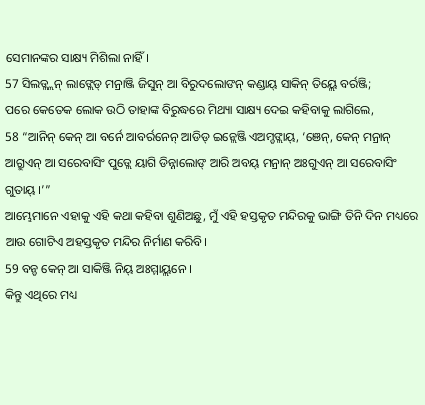ସେମାନଙ୍କର ସାକ୍ଷ୍ୟ ମିଶିଲା ନାହିଁ।
57 ସିଲଡ୍ଲ୍ଲନ୍ ଲାଙ୍ଲେଡ୍ ମନ୍ରାଞ୍ଜି ଜିସୁନ୍ ଆ ବିରୁଦଲୋଙନ୍ କଣ୍ଡାୟ୍ ସାକିନ୍ ତିୟ୍ଲେ ବର୍ରଞ୍ଜି;
ପରେ କେତେକ ଲୋକ ଉଠି ତାହାଙ୍କ ବିରୁଦ୍ଧରେ ମିଥ୍ୟା ସାକ୍ଷ୍ୟ ଦେଇ କହିବାକୁ ଲାଗିଲେ,
58 “ଆନିନ୍ କେନ୍ ଆ ବର୍ନେ ଆବର୍ରନେନ୍ ଆଡିଡ୍ ଇନ୍ଲେଞ୍ଜି ଏଅମ୍ଡଙ୍ଲାୟ୍, ‘ଞେନ୍, କେନ୍ ମନ୍ରାନ୍ ଆଗ୍ରୁଏନ୍ ଆ ସରେବାସିଂ ପୁଡ୍ଲେ ୟାଗି ଡିନ୍ନାଲୋଙ୍ ଆରି ଅବୟ୍ ମନ୍ରାନ୍ ଅଃଗୁଏନ୍ ଆ ସରେବାସିଂ ଗୁତାୟ୍ ।’”
ଆମ୍ଭେମାନେ ଏହାକୁ ଏହି କଥା କହିବା ଶୁଣିଅଛୁ, ମୁଁ ଏହି ହସ୍ତକୃତ ମନ୍ଦିରକୁ ଭାଙ୍ଗି ତିନି ଦିନ ମଧ୍ୟରେ ଆଉ ଗୋଟିଏ ଅହସ୍ତକୃତ ମନ୍ଦିର ନିର୍ମାଣ କରିବି।
59 ବନ୍ଡ କେନ୍ ଆ ସାକିଞ୍ଜି ନିୟ୍ ଅଃମ୍ମାୟ୍ଲନେ ।
କିନ୍ତୁ ଏଥିରେ ମଧ୍ୟ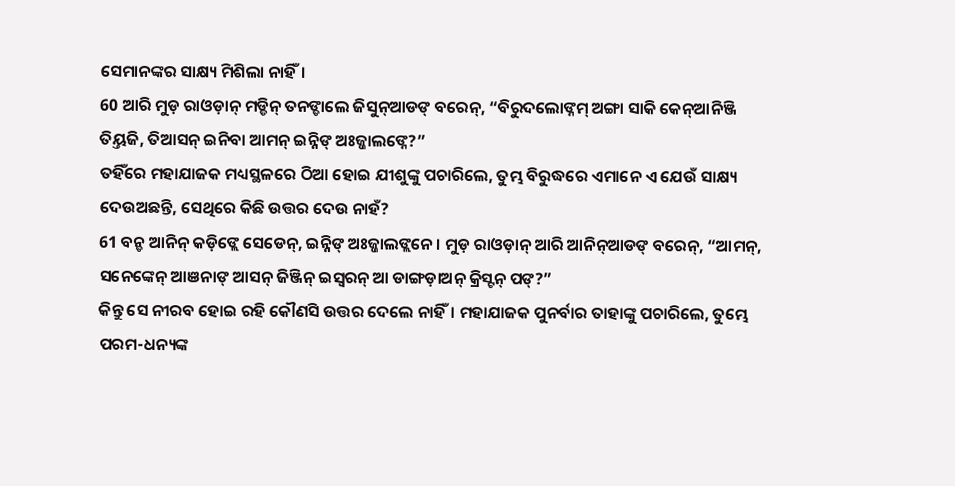ସେମାନଙ୍କର ସାକ୍ଷ୍ୟ ମିଶିଲା ନାହିଁ।
60 ଆରି ମୁଡ଼ ରାଓଡ଼ାନ୍ ମଡ୍ଡିନ୍ ତନଙ୍ଡାଲେ ଜିସୁନ୍ଆଡଙ୍ ବରେନ୍, “ବିରୁଦଲୋଙ୍ନମ୍ ଅଙ୍ଗା ସାକି କେନ୍ଆନିଞ୍ଜି ତିୟ୍ତଜି, ତିଆସନ୍ ଇନିବା ଆମନ୍ ଇନ୍ନିଙ୍ ଅଃଜ୍ଜାଲଙ୍ନେ?”
ତହିଁରେ ମହାଯାଜକ ମଧ୍ୟସ୍ଥଳରେ ଠିଆ ହୋଇ ଯୀଶୁଙ୍କୁ ପଚାରିଲେ, ତୁମ୍ଭ ବିରୁଦ୍ଧରେ ଏମାନେ ଏ ଯେଉଁ ସାକ୍ଷ୍ୟ ଦେଉଅଛନ୍ତି, ସେଥିରେ କିଛି ଉତ୍ତର ଦେଉ ନାହଁ?
61 ବନ୍ଡ ଆନିନ୍ କଡ଼ିଙ୍ଲେ ସେଡେନ୍, ଇନ୍ନିଙ୍ ଅଃଜ୍ଜାଲଙ୍ଲନେ । ମୁଡ଼ ରାଓଡ଼ାନ୍ ଆରି ଆନିନ୍ଆଡଙ୍ ବରେନ୍, “ଆମନ୍, ସନେଙ୍କେନ୍ ଆଞନାଙ୍ ଆସନ୍ ଜିଞ୍ଜିନ୍ ଇସ୍ୱରନ୍ ଆ ଡାଙ୍ଗଡ଼ାଅନ୍ କ୍ରିସ୍ଟନ୍ ପଙ୍?”
କିନ୍ତୁ ସେ ନୀରବ ହୋଇ ରହି କୌଣସି ଉତ୍ତର ଦେଲେ ନାହିଁ। ମହାଯାଜକ ପୁନର୍ବାର ତାହାଙ୍କୁ ପଚାରିଲେ, ତୁମ୍ଭେ ପରମ-ଧନ୍ୟଙ୍କ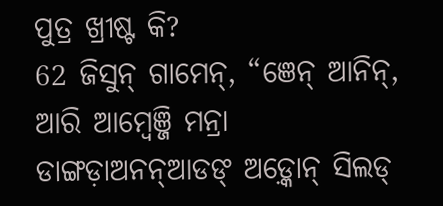ପୁତ୍ର ଖ୍ରୀଷ୍ଟ କି?
62 ଜିସୁନ୍ ଗାମେନ୍, “ଞେନ୍ ଆନିନ୍, ଆରି ଆମ୍ୱେଞ୍ଜି ମନ୍ରା ଡାଙ୍ଗଡ଼ାଅନନ୍ଆଡଙ୍ ଅଡ଼୍କୋନ୍ ସିଲଡ୍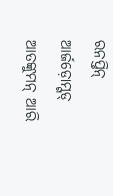ରନପ୍ତିନ୍ ଆର୍ଜଡ଼ୋମ୍ଗଡ୍ ଆତଙ୍କୁମନ୍ ଆରି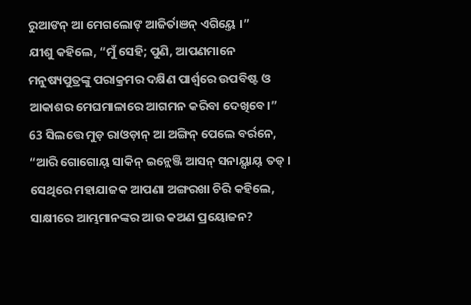ରୁଆଙନ୍ ଆ ମେଗଲୋଙ୍ ଆଜିର୍ତାଞନ୍ ଏଗିୟ୍ତେ ।”
ଯୀଶୁ କହିଲେ, “ମୁଁ ସେହି; ପୁଣି, ଆପଣମାନେ ମନୁଷ୍ୟପୁତ୍ରଙ୍କୁ ପରାକ୍ରମର ଦକ୍ଷିଣ ପାର୍ଶ୍ୱରେ ଉପବିଷ୍ଟ ଓ ଆକାଶର ମେଘମାଳାରେ ଆଗମନ କରିବା ଦେଖିବେ।”
63 ସିଲତ୍ତେ ମୁଡ଼ ରାଓଡ଼ାନ୍ ଆ ଅଙ୍ଗିନ୍ ପେଲେ ବର୍ରନେ, “ଆରି ଗୋଗୋୟ୍ ସାକିନ୍ ଇନ୍ଲେଞ୍ଜି ଆସନ୍ ସନାୟ୍ସାୟ୍ ତଡ୍ ।
ସେଥିରେ ମହାଯାଜକ ଆପଣା ଅଙ୍ଗରଖା ଚିରି କହିଲେ, ସାକ୍ଷୀରେ ଆମ୍ଭମାନଙ୍କର ଆଉ କଅଣ ପ୍ରୟୋଜନ?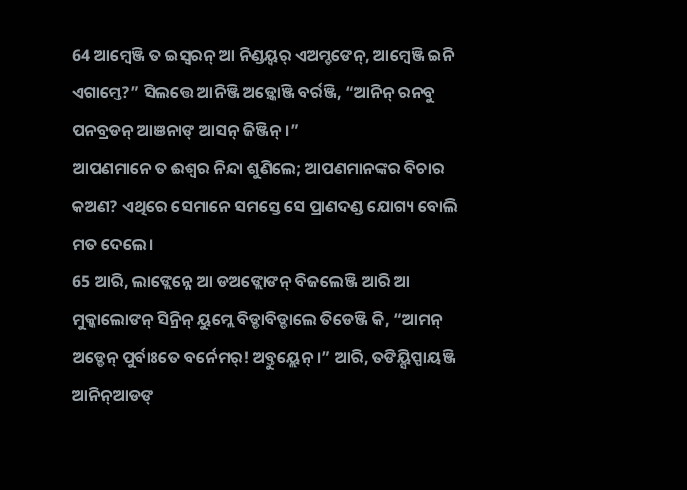64 ଆମ୍ୱେଞ୍ଜି ତ ଇସ୍ୱରନ୍ ଆ ନିଣ୍ଡୟ୍ବର୍ ଏଅମ୍ଡଙେନ୍, ଆମ୍ୱେଞ୍ଜି ଇନି ଏଗାମ୍ତେ?” ସିଲତ୍ତେ ଆନିଞ୍ଜି ଅଡ଼୍କୋଞ୍ଜି ବର୍ରଞ୍ଜି, “ଆନିନ୍ ରନବୁ ପନବ୍ରଡନ୍ ଆଞନାଙ୍ ଆସନ୍ ଜିଞ୍ଜିନ୍ ।”
ଆପଣମାନେ ତ ଈଶ୍ବର ନିନ୍ଦା ଶୁଣିଲେ; ଆପଣମାନଙ୍କର ବିଚାର କଅଣ? ଏଥିରେ ସେମାନେ ସମସ୍ତେ ସେ ପ୍ରାଣଦଣ୍ଡ ଯୋଗ୍ୟ ବୋଲି ମତ ଦେଲେ।
65 ଆରି, ଲାଙ୍ଲେନ୍ନେ ଆ ଡଅଙ୍ଲୋଙନ୍ ବିଜଲେଞ୍ଜି ଆରି ଆ ମୁକ୍କାଲୋଙନ୍ ସିନ୍ରିନ୍ ୟୁମ୍ଲେ ବିଡ୍ଡାବିଡ୍ଡାଲେ ତିଡେଞ୍ଜି କି, “ଆମନ୍ ଅଡ୍ଡେନ୍ ପୁର୍ବାଃତେ ବର୍ନେମର୍! ଅବ୍ତୁୟ୍ଲେନ୍ ।” ଆରି, ତଙିୟ୍ସିପ୍ପାୟଞ୍ଜି ଆନିନ୍ଆଡଙ୍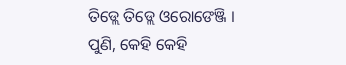ତିଡ୍ଲେ ତିଡ୍ଲେ ଓରୋଙେଞ୍ଜି ।
ପୁଣି, କେହି କେହି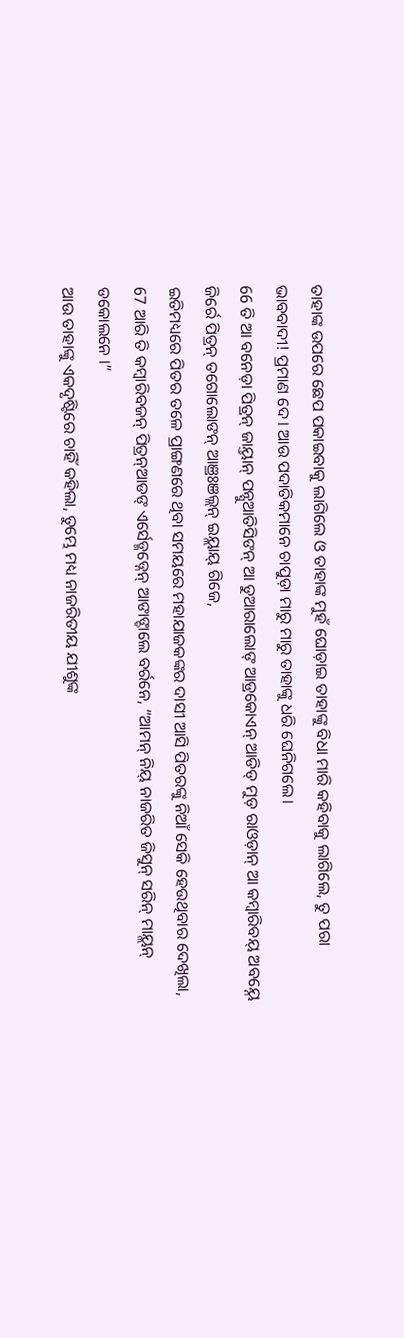ତାହାଙ୍କ ଉପରେ ଛେପ ପକାଇବାକୁ ଲାଗିଲେ ଓ ତାହାଙ୍କ ମୁହଁ ଘୋଡ଼ାଇ ତାହାଙ୍କୁ ବିଧା ମାରି କହିବାକୁ ଲାଗିଲେ, ତୁ ପରା ଭାବବାଦୀ! ପ୍ରମାଣ ଦେ। ଆଉ ପଦାତିକମାନେ ଚାପୁଡ଼ା ମାରୁ ମାରୁ ତାହାଙ୍କୁ ଧରି ଘେନିଗଲେ।
66 ତି ଆ ବନେଡ଼ା ପିତ୍ରନ୍ ଜାୟ୍ତାନ୍ ପନ୍ସୁଆତିସିଙନ୍ ଆ ଡୁଆରାଲୋଙ୍ ଆଡ୍ରକୋଏନ୍ ଆଡିଡ୍ ମୁଡ଼ ରାଓଡ଼ାନ୍ ଆ କମ୍ୱାରିବୟ୍ ଅବୟ୍ନେ ଜିର୍ରେ ପିତ୍ରନ୍ ତଗୋଲୋଙନ୍ ଆଞ୍ରଃଞଲ୍ଲନ୍ ଇୟ୍ଲାୟ୍ ଗିଜେ,
ଇତିମଧ୍ୟରେ ପିତର ତଳେ ପ୍ରାଙ୍ଗଣରେ ଥିବା ସମୟରେ ମହାଯାଜକଙ୍କର ଦାସୀ ଆସି ପିତରଙ୍କୁ ନିଆଁ ସେକି ହେଉଥିବାର ଦେଖିଲା,
67 ଆରି ତି କମ୍ବାରିବଜନ୍ ପିତ୍ରନ୍ଆଡଙ୍ ଏର୍ସେଡ୍ମଡ୍ନେନ୍ ଆଙାଙ୍ଡାଲେ ବର୍ରନେ, “ଆମନ୍ ନିୟ୍ ନାଜରିତ ଜିସୁନ୍ ସରିନ୍ ମାୟ୍ଲନ୍ ଡକୋଲନେ ।”
ଆଉ ତାହାଙ୍କୁ ଏକଦୃଷ୍ଟିରେ ଚାହିଁ କହିଲା, ତୁମ୍ଭେ ମଧ୍ୟ ନାଜରିତୀୟ ଯୀଶୁଙ୍କ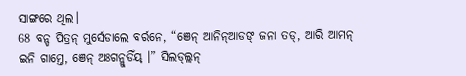ସାଙ୍ଗରେ ଥିଲ।
68 ବନ୍ଡ ପିତ୍ରନ୍ ମୁର୍ସେଡାଲେ ବର୍ରନେ, “ଞେନ୍ ଆନିନ୍ଆଡଙ୍ ଜନା ତଡ୍, ଆରି ଆମନ୍ ଇନି ଗାମ୍ତେ, ଞେନ୍ ଅଃଗନ୍ଲୁଡିଁୟ୍ ।” ସିଲଡ୍ଲ୍ଲନ୍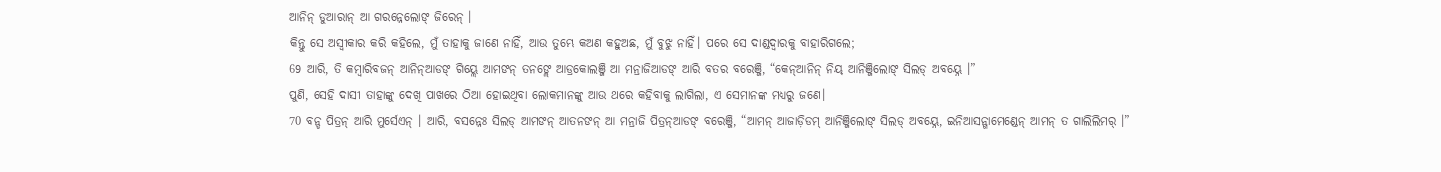ଆନିନ୍ ଡୁଆରାନ୍ ଆ ଗରନ୍ନେଲୋଙ୍ ଜିରେନ୍ ।
କିନ୍ତୁ ସେ ଅସ୍ୱୀକାର କରି କହିଲେ, ମୁଁ ତାହାକୁ ଜାଣେ ନାହିଁ, ଆଉ ତୁମ୍ଭେ କଅଣ କହୁଅଛ, ମୁଁ ବୁଝୁ ନାହିଁ। ପରେ ସେ ଦାଣ୍ଡଦ୍ୱାରକୁ ବାହାରିଗଲେ;
69 ଆରି, ତି କମ୍ୱାରିବଜନ୍ ଆନିନ୍ଆଡଙ୍ ଗିୟ୍ଲେ ଆମଙନ୍ ତନଙ୍ଲେ ଆଡ୍ରକୋଲଞ୍ଜି ଆ ମନ୍ରାଜିଆଡଙ୍ ଆରି ବତର ବରେଞ୍ଜି, “କେନ୍ଆନିନ୍ ନିୟ୍ ଆନିଞ୍ଜିଲୋଙ୍ ସିଲଡ୍ ଅବୟ୍ନେ ।”
ପୁଣି, ସେହି ଦାସୀ ତାହାଙ୍କୁ ଦେଖି ପାଖରେ ଠିଆ ହୋଇଥିବା ଲୋକମାନଙ୍କୁ ଆଉ ଥରେ କହିବାକୁ ଲାଗିଲା, ଏ ସେମାନଙ୍କ ମଧ୍ୟରୁ ଜଣେ।
70 ବନ୍ଡ ପିତ୍ରନ୍ ଆରି ମୁର୍ସେଏନ୍ । ଆରି, ବସନ୍ନେଃ ସିଲଡ୍ ଆମଙନ୍ ଆତନଙନ୍ ଆ ମନ୍ରାଜି ପିତ୍ରନ୍ଆଡଙ୍ ବରେଞ୍ଜି, “ଆମନ୍ ଆଜାଡ଼ିଡମ୍ ଆନିଞ୍ଜିଲୋଙ୍ ସିଲଡ୍ ଅବୟ୍ନେ, ଇନିଆସନ୍ଗାମେଣ୍ଡେନ୍ ଆମନ୍ ତ ଗାଲିଲିମର୍ ।”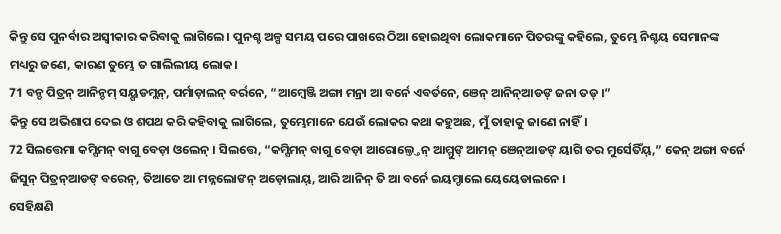କିନ୍ତୁ ସେ ପୁନର୍ବାର ଅସ୍ୱୀକାର କରିବାକୁ ଲାଗିଲେ। ପୁନଶ୍ଚ ଅଳ୍ପ ସମୟ ପରେ ପାଖରେ ଠିଆ ହୋଇଥିବା ଲୋକମାନେ ପିତରଙ୍କୁ କହିଲେ, ତୁମ୍ଭେ ନିଶ୍ଚୟ ସେମାନଙ୍କ ମଧ୍ୟରୁ ଜଣେ, କାରଣ ତୁମ୍ଭେ ତ ଗାଲିଲୀୟ ଲୋକ।
71 ବନ୍ଡ ପିତ୍ରନ୍ ଆନିନ୍ଡମ୍ ସୟ୍ପଡମ୍ଲନ୍, ପର୍ମାଡ଼ାଲନ୍ ବର୍ରନେ, “ଆମ୍ୱେଞ୍ଜି ଅଙ୍ଗା ମନ୍ରା ଆ ବର୍ନେ ଏବର୍ତନେ, ଞେନ୍ ଆନିନ୍ଆଡଙ୍ ଜନା ତଡ୍ ।”
କିନ୍ତୁ ସେ ଅଭିଶାପ ଦେଇ ଓ ଶପଥ କରି କହିବାକୁ ଲାଗିଲେ, ତୁମ୍ଭେମାନେ ଯେଉଁ ଲୋକର କଥା କହୁଅଛ, ମୁଁ ତାହାକୁ ଜାଣେ ନାହିଁ।
72 ସିଲତ୍ତେମା କମ୍ସିମନ୍ ବାଗୁ ବେଡ଼ା ଓଲେନ୍ । ସିଲତ୍ତେ, “କମ୍ସିମନ୍ ବାଗୁ ବେଡ଼ା ଆରୋଲ୍ତ୍ତେନ୍ ଆମ୍ମୁଙ୍ ଆମନ୍ ଞେନ୍ଆଡଙ୍ ୟାଗି ତର ମୁର୍ସେତିଁୟ୍,” କେନ୍ ଅଙ୍ଗା ବର୍ନେ ଜିସୁନ୍ ପିତ୍ରନ୍ଆଡଙ୍ ବରେନ୍, ତିଆତେ ଆ ମନ୍ନଲୋଙନ୍ ଅଡ଼ୋଲାୟ୍, ଆରି ଆନିନ୍ ତି ଆ ବର୍ନେ ଇୟମ୍ଡାଲେ ୟେୟେଡାଲନେ ।
ସେହିକ୍ଷଣି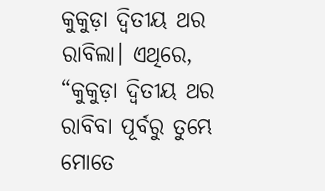କୁକୁଡ଼ା ଦ୍ୱିତୀୟ ଥର ରାବିଲା। ଏଥିରେ, “କୁକୁଡ଼ା ଦ୍ୱିତୀୟ ଥର ରାବିବା ପୂର୍ବରୁ ତୁମ୍ଭେ ମୋତେ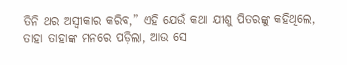ତିନି ଥର ଅସ୍ୱୀକାର କରିବ,” ଏହି ଯେଉଁ କଥା ଯୀଶୁ ପିତରଙ୍କୁ କହିଥିଲେ, ତାହା ତାହାଙ୍କ ମନରେ ପଡ଼ିଲା, ଆଉ ସେ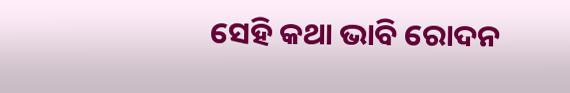ସେହି କଥା ଭାବି ରୋଦନ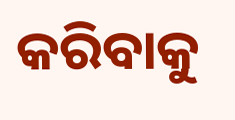କରିବାକୁ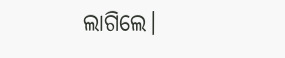ଲାଗିଲେ।